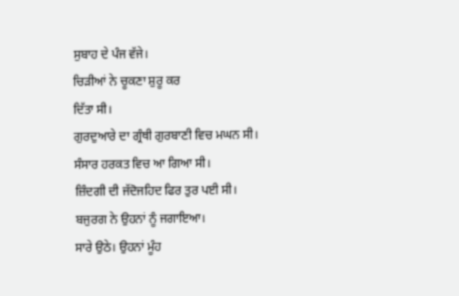ਸੁਬਾਹ ਦੇ ਪੰਜ ਵੱਜੇ।
ਚਿੜੀਆਂ ਨੇ ਚੂਕਣਾ ਸ਼ੁਰੂ ਕਰ
ਦਿੱਤਾ ਸੀ।
ਗੁਰਦੁਆਰੇ ਦਾ ਗ੍ਰੰਥੀ ਗੁਰਬਾਣੀ ਵਿਚ ਮਘਨ ਸੀ।
ਸੰਸਾਰ ਹਰਕਤ ਵਿਚ ਆ ਗਿਆ ਸੀ।
ਜ਼ਿੰਦਗੀ ਦੀ ਜੱਦੋਜਹਿਦ ਫਿਰ ਤੁਰ ਪਈ ਸੀ।
ਬਜੁਰਗ ਨੇ ਉਹਨਾਂ ਨੂੰ ਜਗਾਇਆ।
ਸਾਰੇ ਉਠੇ। ਉਹਨਾਂ ਮੂੰਹ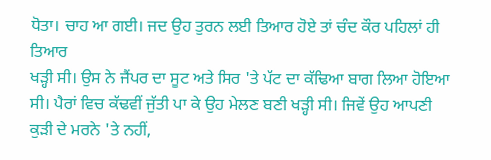ਧੋਤਾ। ਚਾਹ ਆ ਗਈ। ਜਦ ਉਹ ਤੁਰਨ ਲਈ ਤਿਆਰ ਹੋਏ ਤਾਂ ਚੰਦ ਕੌਰ ਪਹਿਲਾਂ ਹੀ ਤਿਆਰ
ਖੜ੍ਹੀ ਸੀ। ਉਸ ਨੇ ਜੈਂਪਰ ਦਾ ਸੂਟ ਅਤੇ ਸਿਰ 'ਤੇ ਪੱਟ ਦਾ ਕੱਢਿਆ ਬਾਗ ਲਿਆ ਹੋਇਆ
ਸੀ। ਪੈਰਾਂ ਵਿਚ ਕੱਢਵੀਂ ਜੁੱਤੀ ਪਾ ਕੇ ਉਹ ਮੇਲਣ ਬਣੀ ਖੜ੍ਹੀ ਸੀ। ਜਿਵੇਂ ਉਹ ਆਪਣੀ
ਕੁੜੀ ਦੇ ਮਰਨੇ 'ਤੇ ਨਹੀਂ,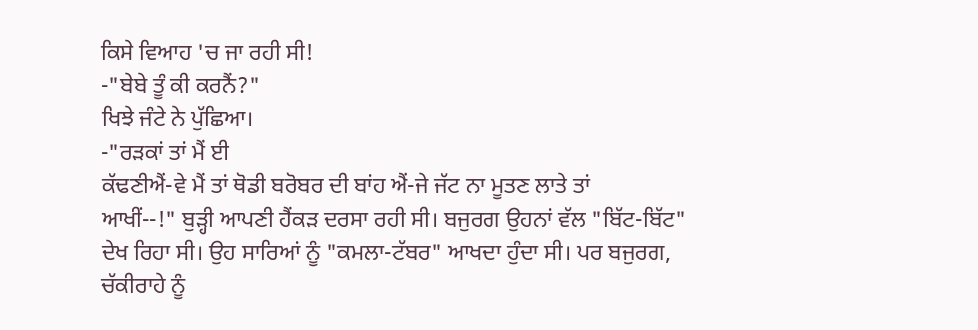ਕਿਸੇ ਵਿਆਹ 'ਚ ਜਾ ਰਹੀ ਸੀ!
-"ਬੇਬੇ ਤੂੰ ਕੀ ਕਰਨੈਂ?"
ਖਿਝੇ ਜੰਟੇ ਨੇ ਪੁੱਛਿਆ।
-"ਰੜਕਾਂ ਤਾਂ ਮੈਂ ਈ
ਕੱਢਣੀਐਂ-ਵੇ ਮੈਂ ਤਾਂ ਥੋਡੀ ਬਰੋਬਰ ਦੀ ਬਾਂਹ ਐਂ-ਜੇ ਜੱਟ ਨਾ ਮੂਤਣ ਲਾਤੇ ਤਾਂ
ਆਖੀਂ--!" ਬੁੜ੍ਹੀ ਆਪਣੀ ਹੈਂਕੜ ਦਰਸਾ ਰਹੀ ਸੀ। ਬਜੁਰਗ ਉਹਨਾਂ ਵੱਲ "ਬਿੱਟ-ਬਿੱਟ"
ਦੇਖ ਰਿਹਾ ਸੀ। ਉਹ ਸਾਰਿਆਂ ਨੂੰ "ਕਮਲਾ-ਟੱਬਰ" ਆਖਦਾ ਹੁੰਦਾ ਸੀ। ਪਰ ਬਜੁਰਗ,
ਚੱਕੀਰਾਹੇ ਨੂੰ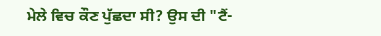ਮੇਲੇ ਵਿਚ ਕੌਣ ਪੁੱਛਦਾ ਸੀ? ਉਸ ਦੀ "ਟੈਂ-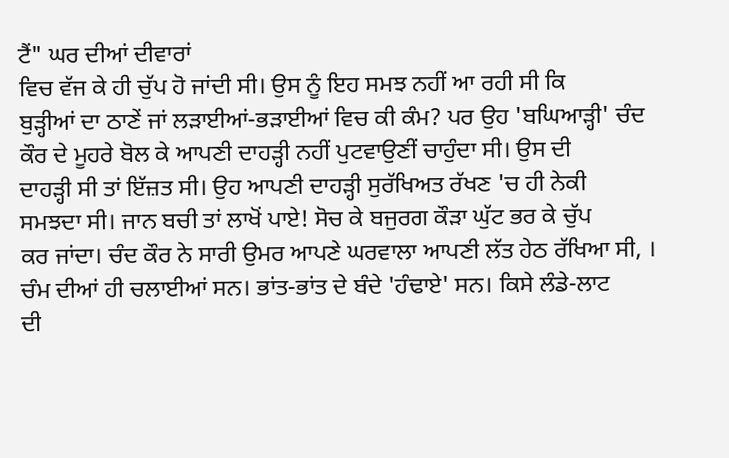ਟੈਂ" ਘਰ ਦੀਆਂ ਦੀਵਾਰਾਂ
ਵਿਚ ਵੱਜ ਕੇ ਹੀ ਚੁੱਪ ਹੋ ਜਾਂਦੀ ਸੀ। ਉਸ ਨੂੰ ਇਹ ਸਮਝ ਨਹੀਂ ਆ ਰਹੀ ਸੀ ਕਿ
ਬੁੜ੍ਹੀਆਂ ਦਾ ਠਾਣੇਂ ਜਾਂ ਲੜਾਈਆਂ-ਭੜਾਈਆਂ ਵਿਚ ਕੀ ਕੰਮ? ਪਰ ਉਹ 'ਬਘਿਆੜ੍ਹੀ' ਚੰਦ
ਕੌਰ ਦੇ ਮੂਹਰੇ ਬੋਲ ਕੇ ਆਪਣੀ ਦਾਹੜ੍ਹੀ ਨਹੀਂ ਪੁਟਵਾਉਣੀਂ ਚਾਹੁੰਦਾ ਸੀ। ਉਸ ਦੀ
ਦਾਹੜ੍ਹੀ ਸੀ ਤਾਂ ਇੱਜ਼ਤ ਸੀ। ਉਹ ਆਪਣੀ ਦਾਹੜ੍ਹੀ ਸੁਰੱਖਿਅਤ ਰੱਖਣ 'ਚ ਹੀ ਨੇਕੀ
ਸਮਝਦਾ ਸੀ। ਜਾਨ ਬਚੀ ਤਾਂ ਲਾਖੋਂ ਪਾਏ! ਸੋਚ ਕੇ ਬਜੁਰਗ ਕੌੜਾ ਘੁੱਟ ਭਰ ਕੇ ਚੁੱਪ
ਕਰ ਜਾਂਦਾ। ਚੰਦ ਕੌਰ ਨੇ ਸਾਰੀ ਉਮਰ ਆਪਣੇ ਘਰਵਾਲਾ ਆਪਣੀ ਲੱਤ ਹੇਠ ਰੱਖਿਆ ਸੀ, ।
ਚੰਮ ਦੀਆਂ ਹੀ ਚਲਾਈਆਂ ਸਨ। ਭਾਂਤ-ਭਾਂਤ ਦੇ ਬੰਦੇ 'ਹੰਢਾਏ' ਸਨ। ਕਿਸੇ ਲੰਡੇ-ਲਾਟ
ਦੀ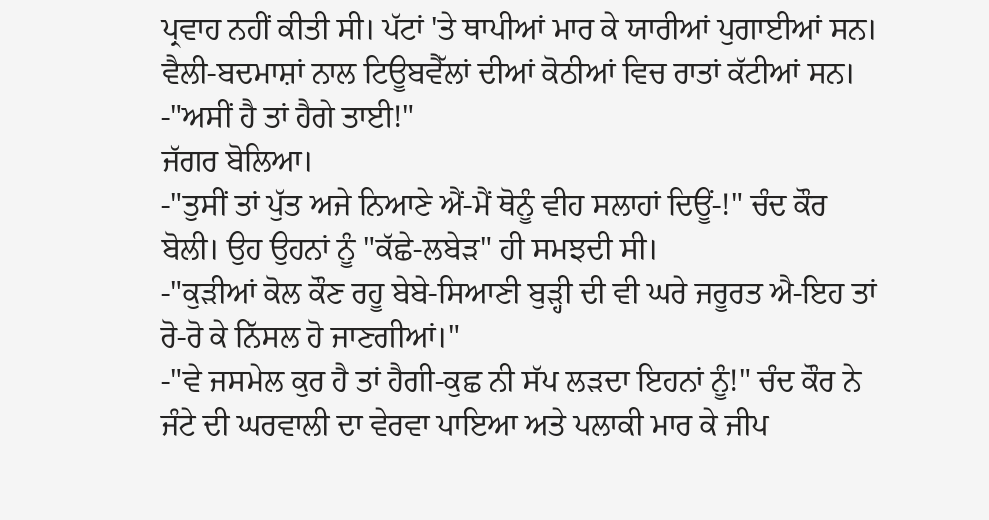ਪ੍ਰਵਾਹ ਨਹੀਂ ਕੀਤੀ ਸੀ। ਪੱਟਾਂ 'ਤੇ ਥਾਪੀਆਂ ਮਾਰ ਕੇ ਯਾਰੀਆਂ ਪੁਗਾਈਆਂ ਸਨ।
ਵੈਲੀ-ਬਦਮਾਸ਼ਾਂ ਨਾਲ ਟਿਊਬਵੈੱਲਾਂ ਦੀਆਂ ਕੋਠੀਆਂ ਵਿਚ ਰਾਤਾਂ ਕੱਟੀਆਂ ਸਨ।
-"ਅਸੀਂ ਹੈ ਤਾਂ ਹੈਗੇ ਤਾਈ!"
ਜੱਗਰ ਬੋਲਿਆ।
-"ਤੁਸੀਂ ਤਾਂ ਪੁੱਤ ਅਜੇ ਨਿਆਣੇ ਐਂ-ਮੈਂ ਥੋਨੂੰ ਵੀਹ ਸਲਾਹਾਂ ਦਿਊਂ-!" ਚੰਦ ਕੌਰ
ਬੋਲੀ। ਉਹ ਉਹਨਾਂ ਨੂੰ "ਕੱਛੇ-ਲਬੇੜ" ਹੀ ਸਮਝਦੀ ਸੀ।
-"ਕੁੜੀਆਂ ਕੋਲ ਕੌਣ ਰਹੂ ਬੇਬੇ-ਸਿਆਣੀ ਬੁੜ੍ਹੀ ਦੀ ਵੀ ਘਰੇ ਜਰੂਰਤ ਐ-ਇਹ ਤਾਂ
ਰੋ-ਰੋ ਕੇ ਨਿੱਸਲ ਹੋ ਜਾਣਗੀਆਂ।"
-"ਵੇ ਜਸਮੇਲ ਕੁਰ ਹੈ ਤਾਂ ਹੈਗੀ-ਕੁਛ ਨੀ ਸੱਪ ਲੜਦਾ ਇਹਨਾਂ ਨੂੰ!" ਚੰਦ ਕੌਰ ਨੇ
ਜੰਟੇ ਦੀ ਘਰਵਾਲੀ ਦਾ ਵੇਰਵਾ ਪਾਇਆ ਅਤੇ ਪਲਾਕੀ ਮਾਰ ਕੇ ਜੀਪ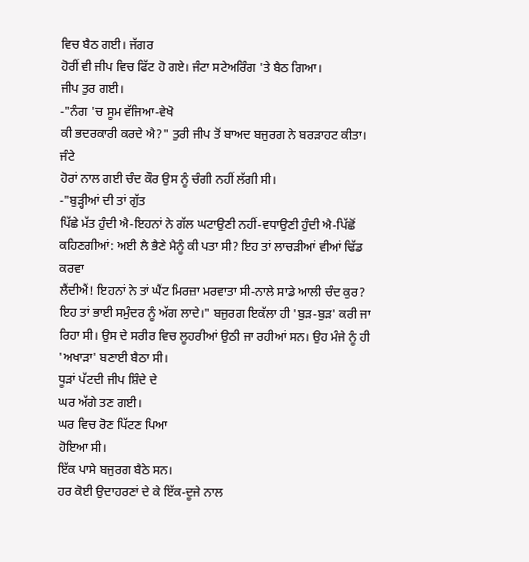ਵਿਚ ਬੈਠ ਗਈ। ਜੱਗਰ
ਹੋਰੀਂ ਵੀ ਜੀਪ ਵਿਚ ਫਿੱਟ ਹੋ ਗਏ। ਜੰਟਾ ਸਟੇਅਰਿੰਗ 'ਤੇ ਬੈਠ ਗਿਆ।
ਜੀਪ ਤੁਰ ਗਈ।
-"ਨੰਗ 'ਚ ਸੂਮ ਵੱਜਿਆ-ਵੇਖੋ
ਕੀ ਭਦਰਕਾਰੀ ਕਰਦੇ ਐ?" ਤੁਰੀ ਜੀਪ ਤੋਂ ਬਾਅਦ ਬਜੁਰਗ ਨੇ ਬਰੜਾਹਟ ਕੀਤਾ। ਜੰਟੇ
ਹੋਰਾਂ ਨਾਲ ਗਈ ਚੰਦ ਕੌਰ ਉਸ ਨੂੰ ਚੰਗੀ ਨਹੀਂ ਲੱਗੀ ਸੀ।
-"ਬੁੜ੍ਹੀਆਂ ਦੀ ਤਾਂ ਗੁੱਤ
ਪਿੱਛੇ ਮੱਤ ਹੁੰਦੀ ਐ-ਇਹਨਾਂ ਨੇ ਗੱਲ ਘਟਾਉਣੀ ਨਹੀਂ-ਵਧਾਉਣੀ ਹੁੰਦੀ ਐ-ਪਿੱਛੋਂ
ਕਹਿਣਗੀਆਂ: ਅਈ ਲੈ ਭੈਣੇ ਮੈਨੂੰ ਕੀ ਪਤਾ ਸੀ? ਇਹ ਤਾਂ ਲਾਚੜੀਆਂ ਵੀਆਂ ਢਿੱਡ ਕਰਵਾ
ਲੈਂਦੀਐਂ! ਇਹਨਾਂ ਨੇ ਤਾਂ ਘੈਂਟ ਮਿਰਜ਼ਾ ਮਰਵਾਤਾ ਸੀ-ਨਾਲੇ ਸਾਡੇ ਆਲੀ ਚੰਦ ਕੁਰ?
ਇਹ ਤਾਂ ਭਾਈ ਸਮੁੰਦਰ ਨੂੰ ਅੱਗ ਲਾਦੇ।" ਬਜੁਰਗ ਇਕੱਲਾ ਹੀ 'ਬੁੜ-ਬੁੜ' ਕਰੀ ਜਾ
ਰਿਹਾ ਸੀ। ਉਸ ਦੇ ਸਰੀਰ ਵਿਚ ਲੂਹਰੀਆਂ ਉਠੀ ਜਾ ਰਹੀਆਂ ਸਨ। ਉਹ ਮੰਜੇ ਨੂੰ ਹੀ
'ਅਖਾੜਾ' ਬਣਾਈ ਬੈਠਾ ਸੀ।
ਧੂੜਾਂ ਪੱਟਦੀ ਜੀਪ ਸ਼ਿੰਦੇ ਦੇ
ਘਰ ਅੱਗੇ ਤਣ ਗਈ।
ਘਰ ਵਿਚ ਰੋਣ ਪਿੱਟਣ ਪਿਆ
ਹੋਇਆ ਸੀ।
ਇੱਕ ਪਾਸੇ ਬਜੁਰਗ ਬੈਠੇ ਸਨ।
ਹਰ ਕੋਈ ਉਦਾਹਰਣਾਂ ਦੇ ਕੇ ਇੱਕ-ਦੂਜੇ ਨਾਲ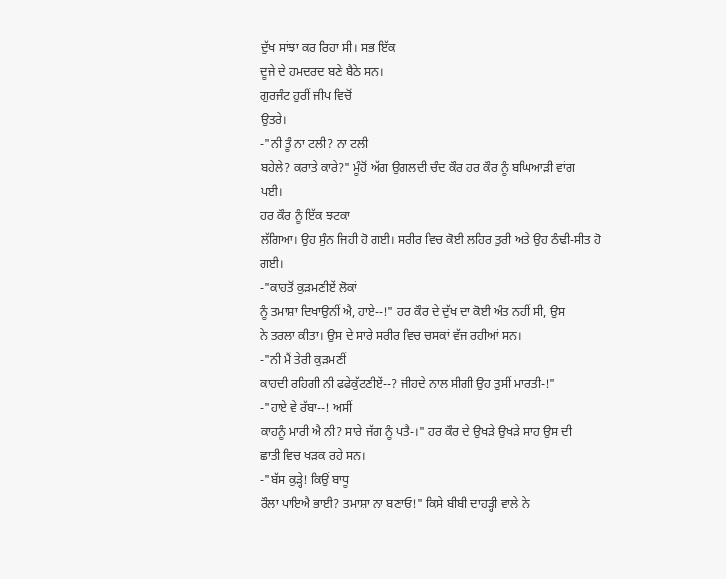ਦੁੱਖ ਸਾਂਝਾ ਕਰ ਰਿਹਾ ਸੀ। ਸਭ ਇੱਕ
ਦੂਜੇ ਦੇ ਹਮਦਰਦ ਬਣੇ ਬੈਠੇ ਸਨ।
ਗੁਰਜੰਟ ਹੁਰੀਂ ਜੀਪ ਵਿਚੋਂ
ਉਤਰੇ।
-"ਨੀ ਤੂੰ ਨਾ ਟਲੀ? ਨਾ ਟਲੀ
ਬਹੇਲੇ? ਕਰਾਤੇ ਕਾਰੇ?" ਮੂੰਹੋਂ ਅੱਗ ਉਗਲਦੀ ਚੰਦ ਕੌਰ ਹਰ ਕੌਰ ਨੂੰ ਬਘਿਆੜੀ ਵਾਂਗ
ਪਈ।
ਹਰ ਕੌਰ ਨੂੰ ਇੱਕ ਝਟਕਾ
ਲੱਗਿਆ। ਉਹ ਸੁੰਨ ਜਿਹੀ ਹੋ ਗਈ। ਸਰੀਰ ਵਿਚ ਕੋਈ ਲਹਿਰ ਤੁਰੀ ਅਤੇ ਉਹ ਠੰਢੀ-ਸੀਤ ਹੋ
ਗਈ।
-"ਕਾਹਤੋਂ ਕੁੜਮਣੀਏਂ ਲੋਕਾਂ
ਨੂੰ ਤਮਾਸ਼ਾ ਦਿਖਾਉਨੀਂ ਐ, ਹਾਏ--!" ਹਰ ਕੌਰ ਦੇ ਦੁੱਖ ਦਾ ਕੋਈ ਅੰਤ ਨਹੀਂ ਸੀ, ਉਸ
ਨੇ ਤਰਲਾ ਕੀਤਾ। ਉਸ ਦੇ ਸਾਰੇ ਸਰੀਰ ਵਿਚ ਚਸਕਾਂ ਵੱਜ ਰਹੀਆਂ ਸਨ।
-"ਨੀ ਮੈਂ ਤੇਰੀ ਕੁੜਮਣੀਂ
ਕਾਹਦੀ ਰਹਿਗੀ ਨੀ ਫਫੇਕੁੱਟਣੀਏਂ--? ਜੀਹਦੇ ਨਾਲ ਸੀਗੀ ਉਹ ਤੁਸੀਂ ਮਾਰਤੀ-!"
-"ਹਾਏ ਵੇ ਰੱਬਾ--! ਅਸੀਂ
ਕਾਹਨੂੰ ਮਾਰੀ ਐ ਨੀ? ਸਾਰੇ ਜੱਗ ਨੂੰ ਪਤੈ-।" ਹਰ ਕੌਰ ਦੇ ਉਖੜੇ ਉਖੜੇ ਸਾਹ ਉਸ ਦੀ
ਛਾਤੀ ਵਿਚ ਖੜਕ ਰਹੇ ਸਨ।
-"ਬੱਸ ਕੁੜ੍ਹੇ! ਕਿਉਂ ਬਾਧੂ
ਰੌਲਾ ਪਾਇਐ ਭਾਈ? ਤਮਾਸ਼ਾ ਨਾ ਬਣਾਓ!" ਕਿਸੇ ਬੀਬੀ ਦਾਹੜ੍ਹੀ ਵਾਲੇ ਨੇ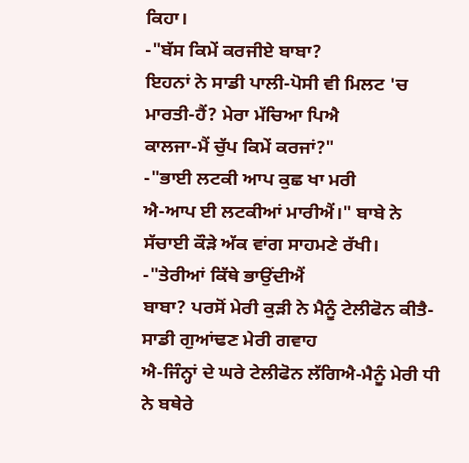ਕਿਹਾ।
-"ਬੱਸ ਕਿਮੇਂ ਕਰਜੀਏ ਬਾਬਾ?
ਇਹਨਾਂ ਨੇ ਸਾਡੀ ਪਾਲੀ-ਪੋਸੀ ਵੀ ਮਿਲਟ 'ਚ ਮਾਰਤੀ-ਹੈਂ? ਮੇਰਾ ਮੱਚਿਆ ਪਿਐ
ਕਾਲਜਾ-ਮੈਂ ਚੁੱਪ ਕਿਮੇਂ ਕਰਜਾਂ?"
-"ਭਾਈ ਲਟਕੀ ਆਪ ਕੁਛ ਖਾ ਮਰੀ
ਐ-ਆਪ ਈ ਲਟਕੀਆਂ ਮਾਰੀਐਂ।" ਬਾਬੇ ਨੇ ਸੱਚਾਈ ਕੌੜੇ ਅੱਕ ਵਾਂਗ ਸਾਹਮਣੇ ਰੱਖੀ।
-"ਤੇਰੀਆਂ ਕਿੱਥੇ ਭਾਉਂਦੀਐਂ
ਬਾਬਾ? ਪਰਸੋਂ ਮੇਰੀ ਕੁੜੀ ਨੇ ਮੈਨੂੰ ਟੇਲੀਫੋਨ ਕੀਤੈ-ਸਾਡੀ ਗੁਆਂਢਣ ਮੇਰੀ ਗਵਾਹ
ਐ-ਜਿੰਨ੍ਹਾਂ ਦੇ ਘਰੇ ਟੇਲੀਫੋਨ ਲੱਗਿਐ-ਮੈਨੂੰ ਮੇਰੀ ਧੀ ਨੇ ਬਥੇਰੇ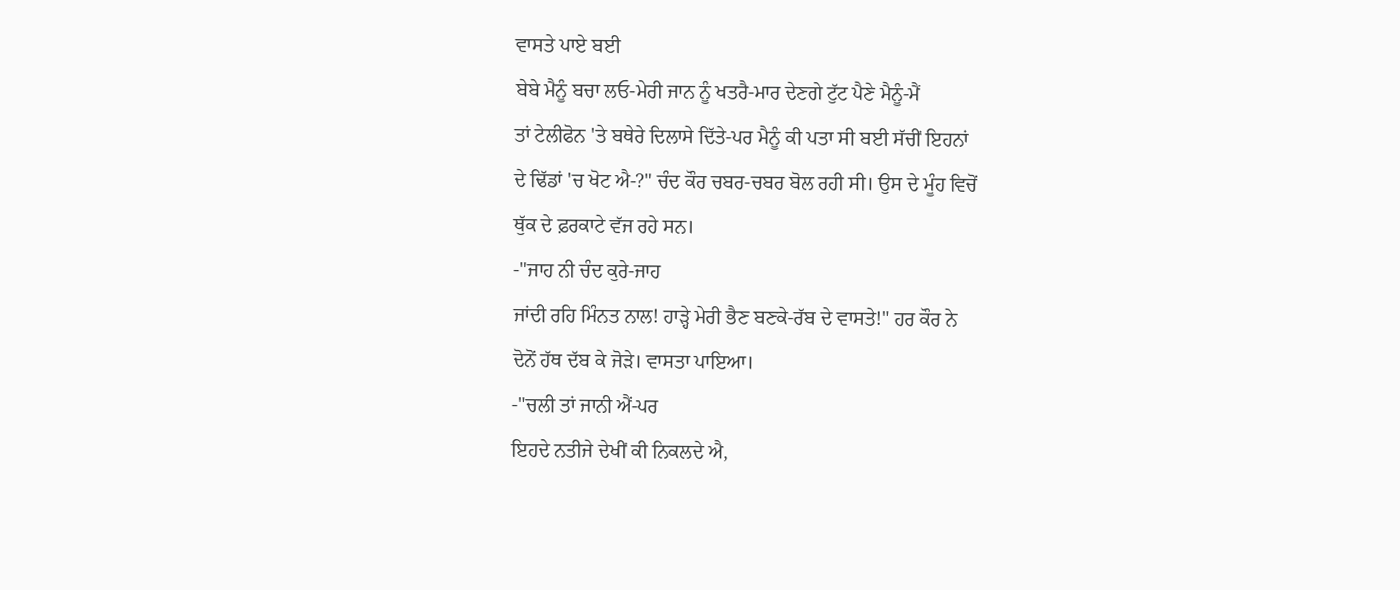ਵਾਸਤੇ ਪਾਏ ਬਈ
ਬੇਬੇ ਮੈਨੂੰ ਬਚਾ ਲਓ-ਮੇਰੀ ਜਾਨ ਨੂੰ ਖਤਰੈ-ਮਾਰ ਦੇਣਗੇ ਟੁੱਟ ਪੈਣੇ ਮੈਨੂੰ-ਮੈਂ
ਤਾਂ ਟੇਲੀਫੋਨ 'ਤੇ ਬਥੇਰੇ ਦਿਲਾਸੇ ਦਿੱਤੇ-ਪਰ ਮੈਨੂੰ ਕੀ ਪਤਾ ਸੀ ਬਈ ਸੱਚੀਂ ਇਹਨਾਂ
ਦੇ ਢਿੱਡਾਂ 'ਚ ਖੋਟ ਐ-?" ਚੰਦ ਕੌਰ ਚਬਰ-ਚਬਰ ਬੋਲ ਰਹੀ ਸੀ। ਉਸ ਦੇ ਮੂੰਹ ਵਿਚੋਂ
ਥੁੱਕ ਦੇ ਫ਼ਰਕਾਟੇ ਵੱਜ ਰਹੇ ਸਨ।
-"ਜਾਹ ਨੀ ਚੰਦ ਕੁਰੇ-ਜਾਹ
ਜਾਂਦੀ ਰਹਿ ਮਿੰਨਤ ਨਾਲ! ਹਾੜ੍ਹੇ ਮੇਰੀ ਭੈਣ ਬਣਕੇ-ਰੱਬ ਦੇ ਵਾਸਤੇ!" ਹਰ ਕੌਰ ਨੇ
ਦੋਨੋਂ ਹੱਥ ਦੱਬ ਕੇ ਜੋੜੇ। ਵਾਸਤਾ ਪਾਇਆ।
-"ਚਲੀ ਤਾਂ ਜਾਨੀ ਐਂ-ਪਰ
ਇਹਦੇ ਨਤੀਜੇ ਦੇਖੀਂ ਕੀ ਨਿਕਲਦੇ ਐ,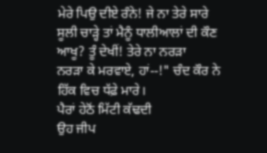ਮੇਰੇ ਪਿਉ ਦੀਏ ਰੰਨੇ! ਜੇ ਨਾ ਤੇਰੇ ਸਾਰੇ
ਸੂਲੀ ਚਾੜ੍ਹੇ ਤਾਂ ਮੈਨੂੰ ਧਾਲੀਆਲਾਂ ਦੀ ਕੌਣ ਆਖੂ? ਤੂੰ ਦੇਖੀਂ! ਤੇਰੇ ਨਾ ਨਰੜਾ
ਨਰੜਾ ਕੇ ਮਰਵਾਏ, ਹਾਂ--!" ਚੰਦ ਕੌਰ ਨੇ ਹਿੱਕ ਵਿਚ ਧੱਫ਼ੇ ਮਾਰੇ।
ਪੈਰਾਂ ਹੇਠੋਂ ਮਿੱਟੀ ਕੱਢਦੀ
ਉਹ ਜੀਪ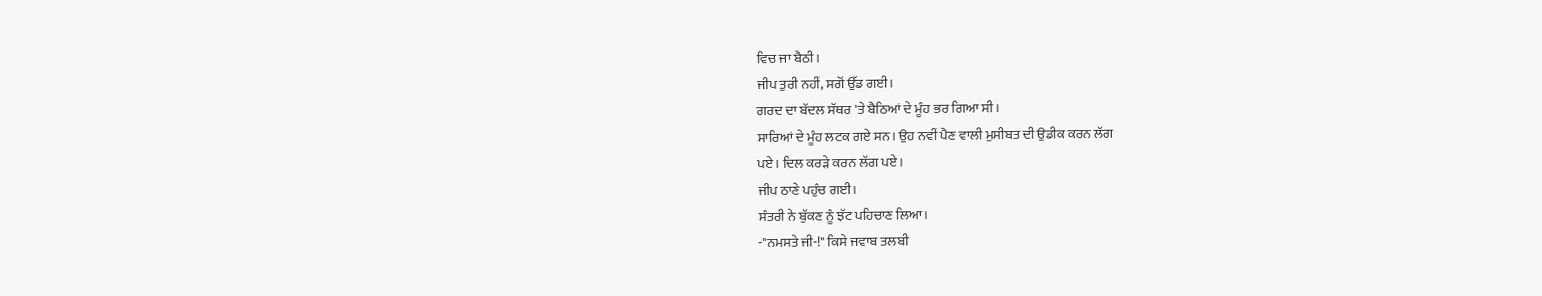ਵਿਚ ਜਾ ਬੈਠੀ।
ਜੀਪ ਤੁਰੀ ਨਹੀਂ, ਸਗੋਂ ਉੱਡ ਗਈ।
ਗਰਦ ਦਾ ਬੱਦਲ ਸੱਥਰ 'ਤੇ ਬੈਠਿਆਂ ਦੇ ਮੂੰਹ ਭਰ ਗਿਆ ਸੀ।
ਸਾਰਿਆਂ ਦੇ ਮੂੰਹ ਲਟਕ ਗਏ ਸਨ। ਉਹ ਨਵੀਂ ਪੈਣ ਵਾਲੀ ਮੁਸੀਬਤ ਦੀ ਉਡੀਕ ਕਰਨ ਲੱਗ
ਪਏ। ਦਿਲ ਕਰੜੇ ਕਰਨ ਲੱਗ ਪਏ।
ਜੀਪ ਠਾਣੇ ਪਹੁੰਚ ਗਈ।
ਸੰਤਰੀ ਨੇ ਬੁੱਕਣ ਨੂੰ ਝੱਟ ਪਹਿਚਾਣ ਲਿਆ।
-"ਨਮਸਤੇ ਜੀ-!" ਕਿਸੇ ਜਵਾਬ ਤਲਬੀ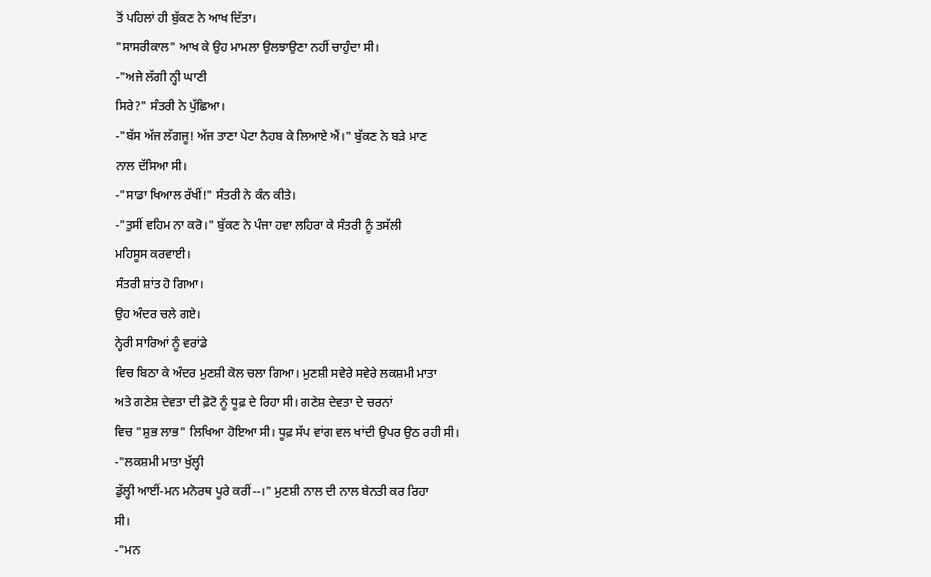ਤੋਂ ਪਹਿਲਾਂ ਹੀ ਬੁੱਕਣ ਨੇ ਆਖ ਦਿੱਤਾ।
"ਸਾਸਰੀਕਾਲ" ਆਖ ਕੇ ਉਹ ਮਾਮਲਾ ਉਲਝਾਉਣਾ ਨਹੀਂ ਚਾਹੁੰਦਾ ਸੀ।
-"ਅਜੇ ਲੱਗੀ ਨ੍ਹੀ ਘਾਣੀ
ਸਿਰੇ?" ਸੰਤਰੀ ਨੇ ਪੁੱਛਿਆ।
-"ਬੱਸ ਅੱਜ ਲੱਗਜੂ! ਅੱਜ ਤਾਣਾ ਪੇਟਾ ਨੈਹਬ ਕੇ ਲਿਆਏ ਐਂ।" ਬੁੱਕਣ ਨੇ ਬੜੇ ਮਾਣ
ਨਾਲ ਦੱਸਿਆ ਸੀ।
-"ਸਾਡਾ ਖਿਆਲ ਰੱਖੀਂ!" ਸੰਤਰੀ ਨੇ ਕੰਨ ਕੀਤੇ।
-"ਤੁਸੀਂ ਵਹਿਮ ਨਾ ਕਰੋ।" ਬੁੱਕਣ ਨੇ ਪੰਜਾ ਹਵਾ ਲਹਿਰਾ ਕੇ ਸੰਤਰੀ ਨੂੰ ਤਸੱਲੀ
ਮਹਿਸੂਸ ਕਰਵਾਈ।
ਸੰਤਰੀ ਸ਼ਾਂਤ ਹੋ ਗਿਆ।
ਉਹ ਅੰਦਰ ਚਲੇ ਗਏ।
ਨ੍ਹੇਰੀ ਸਾਰਿਆਂ ਨੂੰ ਵਰਾਂਡੇ
ਵਿਚ ਬਿਠਾ ਕੇ ਅੰਦਰ ਮੁਣਸ਼ੀ ਕੋਲ ਚਲਾ ਗਿਆ। ਮੁਣਸ਼ੀ ਸਵੇਰੇ ਸਵੇਰੇ ਲਕਸ਼ਮੀ ਮਾਤਾ
ਅਤੇ ਗਣੇਸ਼ ਦੇਵਤਾ ਦੀ ਫ਼ੋਟੋ ਨੂੰ ਧੂਫ਼ ਦੇ ਰਿਹਾ ਸੀ। ਗਣੇਸ਼ ਦੇਵਤਾ ਦੇ ਚਰਨਾਂ
ਵਿਚ "ਸ਼ੁਭ ਲਾਭ" ਲਿਖਿਆ ਹੋਇਆ ਸੀ। ਧੂਫ਼ ਸੱਪ ਵਾਂਗ ਵਲ ਖਾਂਦੀ ਉਪਰ ਉਠ ਰਹੀ ਸੀ।
-"ਲਕਸ਼ਮੀ ਮਾਤਾ ਖੁੱਲ੍ਹੀ
ਡੁੱਲ੍ਹੀ ਆਈਂ-ਮਨ ਮਨੋਰਥ ਪੂਰੇ ਕਰੀਂ--।" ਮੁਣਸ਼ੀ ਨਾਲ ਦੀ ਨਾਲ ਬੇਨਤੀ ਕਰ ਰਿਹਾ
ਸੀ।
-"ਮਨ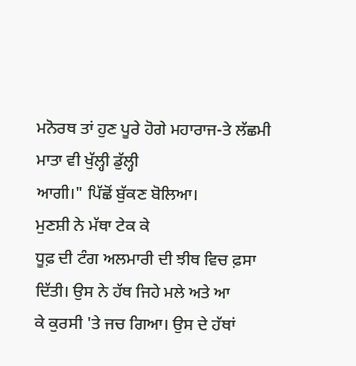ਮਨੋਰਥ ਤਾਂ ਹੁਣ ਪੂਰੇ ਹੋਗੇ ਮਹਾਰਾਜ-ਤੇ ਲੱਛਮੀ ਮਾਤਾ ਵੀ ਖੁੱਲ੍ਹੀ ਡੁੱਲ੍ਹੀ
ਆਗੀ।" ਪਿੱਛੋਂ ਬੁੱਕਣ ਬੋਲਿਆ।
ਮੁਣਸ਼ੀ ਨੇ ਮੱਥਾ ਟੇਕ ਕੇ
ਧੂਫ਼ ਦੀ ਟੰਗ ਅਲਮਾਰੀ ਦੀ ਝੀਥ ਵਿਚ ਫ਼ਸਾ ਦਿੱਤੀ। ਉਸ ਨੇ ਹੱਥ ਜਿਹੇ ਮਲੇ ਅਤੇ ਆ
ਕੇ ਕੁਰਸੀ 'ਤੇ ਜਚ ਗਿਆ। ਉਸ ਦੇ ਹੱਥਾਂ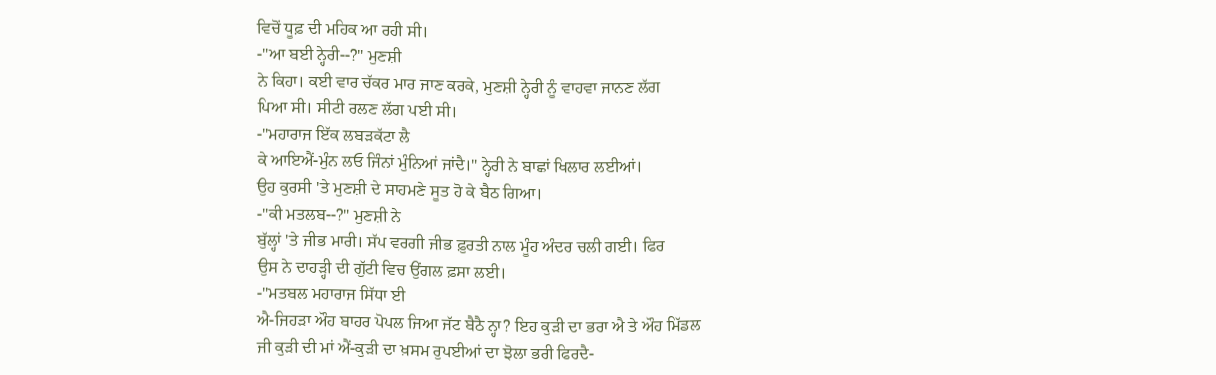ਵਿਚੋਂ ਧੂਫ਼ ਦੀ ਮਹਿਕ ਆ ਰਹੀ ਸੀ।
-"ਆ ਬਈ ਨ੍ਹੇਰੀ--?" ਮੁਣਸ਼ੀ
ਨੇ ਕਿਹਾ। ਕਈ ਵਾਰ ਚੱਕਰ ਮਾਰ ਜਾਣ ਕਰਕੇ, ਮੁਣਸ਼ੀ ਨ੍ਹੇਰੀ ਨੂੰ ਵਾਹਵਾ ਜਾਨਣ ਲੱਗ
ਪਿਆ ਸੀ। ਸੀਟੀ ਰਲਣ ਲੱਗ ਪਈ ਸੀ।
-"ਮਹਾਰਾਜ ਇੱਕ ਲਬੜਕੱਟਾ ਲੈ
ਕੇ ਆਇਐਂ-ਮੁੰਨ ਲਓ ਜਿੰਨਾਂ ਮੁੰਨਿਆਂ ਜਾਂਦੈ।" ਨ੍ਹੇਰੀ ਨੇ ਬਾਛਾਂ ਖਿਲਾਰ ਲਈਆਂ।
ਉਹ ਕੁਰਸੀ 'ਤੇ ਮੁਣਸ਼ੀ ਦੇ ਸਾਹਮਣੇ ਸੂਤ ਹੋ ਕੇ ਬੈਠ ਗਿਆ।
-"ਕੀ ਮਤਲਬ--?" ਮੁਣਸ਼ੀ ਨੇ
ਬੁੱਲ੍ਹਾਂ 'ਤੇ ਜੀਭ ਮਾਰੀ। ਸੱਪ ਵਰਗੀ ਜੀਭ ਫ਼ੁਰਤੀ ਨਾਲ ਮੂੰਹ ਅੰਦਰ ਚਲੀ ਗਈ। ਫਿਰ
ਉਸ ਨੇ ਦਾਹੜ੍ਹੀ ਦੀ ਗੁੱਟੀ ਵਿਚ ਉਂਗਲ ਫ਼ਸਾ ਲਈ।
-"ਮਤਬਲ ਮਹਾਰਾਜ ਸਿੱਧਾ ਈ
ਐ-ਜਿਹੜਾ ਔਹ ਬਾਹਰ ਪੋਪਲ ਜਿਆ ਜੱਟ ਬੈਠੈ ਨ੍ਹਾ? ਇਹ ਕੁੜੀ ਦਾ ਭਰਾ ਐ ਤੇ ਔਹ ਮਿੱਡਲ
ਜੀ ਕੁੜੀ ਦੀ ਮਾਂ ਐਂ-ਕੁੜੀ ਦਾ ਖ਼ਸਮ ਰੁਪਈਆਂ ਦਾ ਝੋਲਾ ਭਰੀ ਫਿਰਦੈ-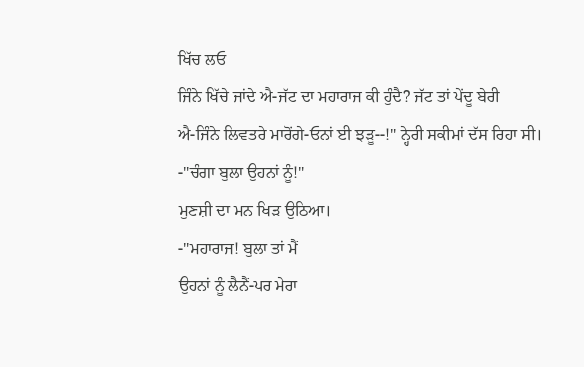ਖਿੱਚ ਲਓ
ਜਿੰਨੇ ਖਿੱਚੇ ਜਾਂਦੇ ਐ-ਜੱਟ ਦਾ ਮਹਾਰਾਜ ਕੀ ਹੁੰਦੈ? ਜੱਟ ਤਾਂ ਪੇਂਦੂ ਬੇਰੀ
ਐ-ਜਿੰਨੇ ਲਿਵਤਰੇ ਮਾਰੋਂਗੇ-ਓਨਾਂ ਈ ਝੜੂ--!" ਨ੍ਹੇਰੀ ਸਕੀਮਾਂ ਦੱਸ ਰਿਹਾ ਸੀ।
-"ਚੰਗਾ ਬੁਲਾ ਉਹਨਾਂ ਨੂੰ!"
ਮੁਣਸ਼ੀ ਦਾ ਮਨ ਖਿੜ ਉਠਿਆ।
-"ਮਹਾਰਾਜ! ਬੁਲਾ ਤਾਂ ਮੈਂ
ਉਹਨਾਂ ਨੂੰ ਲੈਨੈਂ-ਪਰ ਮੇਰਾ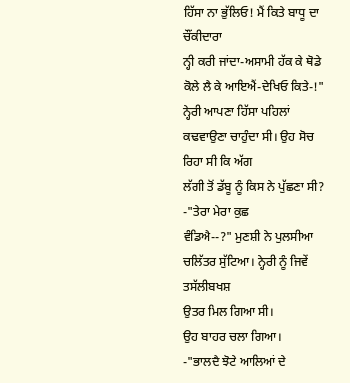ਹਿੱਸਾ ਨਾ ਭੁੱਲਿਓ! ਮੈਂ ਕਿਤੇ ਬਾਧੂ ਦਾ ਚੌਂਕੀਦਾਰਾ
ਨ੍ਹੀ ਕਰੀ ਜਾਂਦਾ-ਅਸਾਮੀ ਹੱਕ ਕੇ ਥੋਡੇ ਕੋਲੇ ਲੈ ਕੇ ਆਇਐਂ-ਦੇਖਿਓ ਕਿਤੇ-!"
ਨ੍ਹੇਰੀ ਆਪਣਾ ਹਿੱਸਾ ਪਹਿਲਾਂ ਕਢਵਾਉਣਾ ਚਾਹੁੰਦਾ ਸੀ। ਉਹ ਸੋਚ ਰਿਹਾ ਸੀ ਕਿ ਅੱਗ
ਲੱਗੀ ਤੋਂ ਡੱਬੂ ਨੂੰ ਕਿਸ ਨੇ ਪੁੱਛਣਾ ਸੀ?
-"ਤੇਰਾ ਮੇਰਾ ਕੁਛ
ਵੰਡਿਐ--?" ਮੁਣਸ਼ੀ ਨੇ ਪੁਲਸੀਆ ਚਲਿੱਤਰ ਸੁੱਟਿਆ। ਨ੍ਹੇਰੀ ਨੂੰ ਜਿਵੇਂ ਤਸੱਲੀਬਖਸ਼
ਉਤਰ ਮਿਲ ਗਿਆ ਸੀ।
ਉਹ ਬਾਹਰ ਚਲਾ ਗਿਆ।
-"ਭਾਲਦੈ ਝੋਟੇ ਆਲਿਆਂ ਦੇ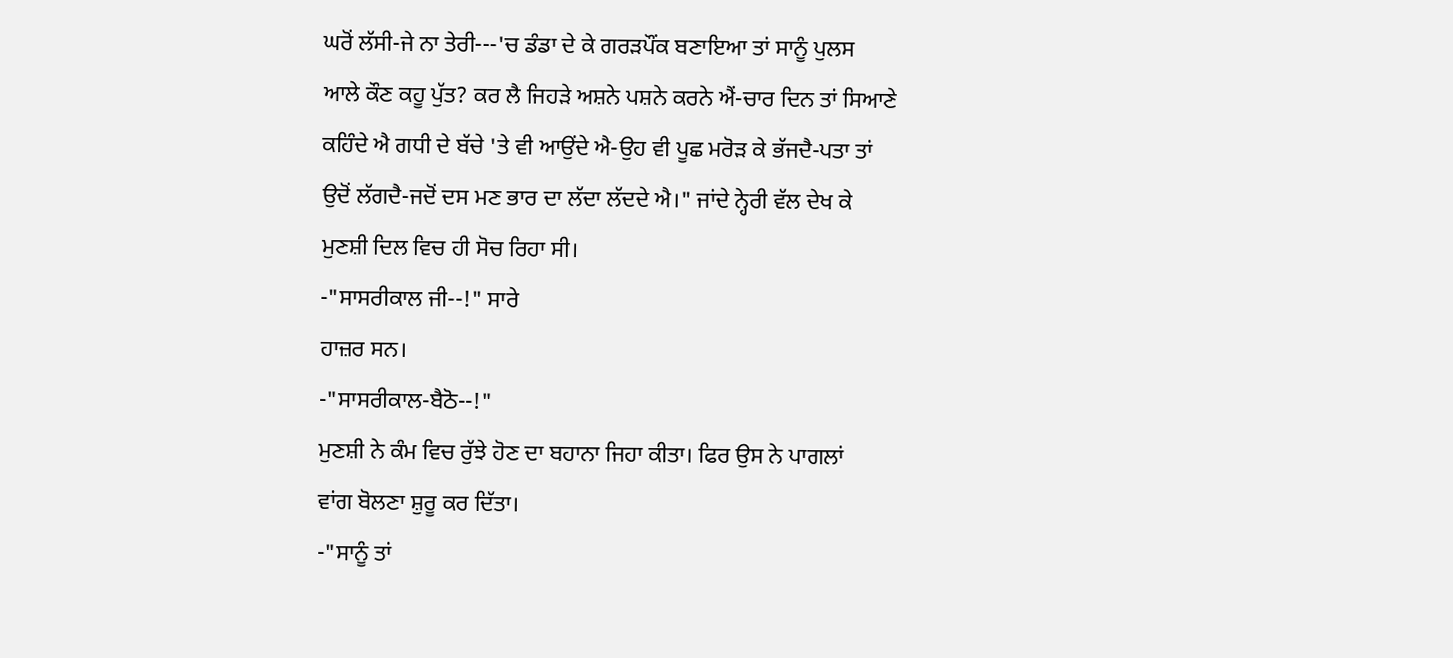ਘਰੋਂ ਲੱਸੀ-ਜੇ ਨਾ ਤੇਰੀ---'ਚ ਡੰਡਾ ਦੇ ਕੇ ਗਰੜਪੌਂਕ ਬਣਾਇਆ ਤਾਂ ਸਾਨੂੰ ਪੁਲਸ
ਆਲੇ ਕੌਣ ਕਹੂ ਪੁੱਤ? ਕਰ ਲੈ ਜਿਹੜੇ ਅਸ਼ਨੇ ਪਸ਼ਨੇ ਕਰਨੇ ਐਂ-ਚਾਰ ਦਿਨ ਤਾਂ ਸਿਆਣੇ
ਕਹਿੰਦੇ ਐ ਗਧੀ ਦੇ ਬੱਚੇ 'ਤੇ ਵੀ ਆਉਂਦੇ ਐ-ਉਹ ਵੀ ਪੂਛ ਮਰੋੜ ਕੇ ਭੱਜਦੈ-ਪਤਾ ਤਾਂ
ਉਦੋਂ ਲੱਗਦੈ-ਜਦੋਂ ਦਸ ਮਣ ਭਾਰ ਦਾ ਲੱਦਾ ਲੱਦਦੇ ਐ।" ਜਾਂਦੇ ਨ੍ਹੇਰੀ ਵੱਲ ਦੇਖ ਕੇ
ਮੁਣਸ਼ੀ ਦਿਲ ਵਿਚ ਹੀ ਸੋਚ ਰਿਹਾ ਸੀ।
-"ਸਾਸਰੀਕਾਲ ਜੀ--!" ਸਾਰੇ
ਹਾਜ਼ਰ ਸਨ।
-"ਸਾਸਰੀਕਾਲ-ਬੈਠੋ--!"
ਮੁਣਸ਼ੀ ਨੇ ਕੰਮ ਵਿਚ ਰੁੱਝੇ ਹੋਣ ਦਾ ਬਹਾਨਾ ਜਿਹਾ ਕੀਤਾ। ਫਿਰ ਉਸ ਨੇ ਪਾਗਲਾਂ
ਵਾਂਗ ਬੋਲਣਾ ਸ਼ੁਰੂ ਕਰ ਦਿੱਤਾ।
-"ਸਾਨੂੰ ਤਾਂ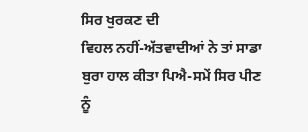ਸਿਰ ਖੁਰਕਣ ਦੀ
ਵਿਹਲ ਨਹੀਂ-ਅੱਤਵਾਦੀਆਂ ਨੇ ਤਾਂ ਸਾਡਾ ਬੁਰਾ ਹਾਲ ਕੀਤਾ ਪਿਐ-ਸਮੇਂ ਸਿਰ ਪੀਣ ਨੂੰ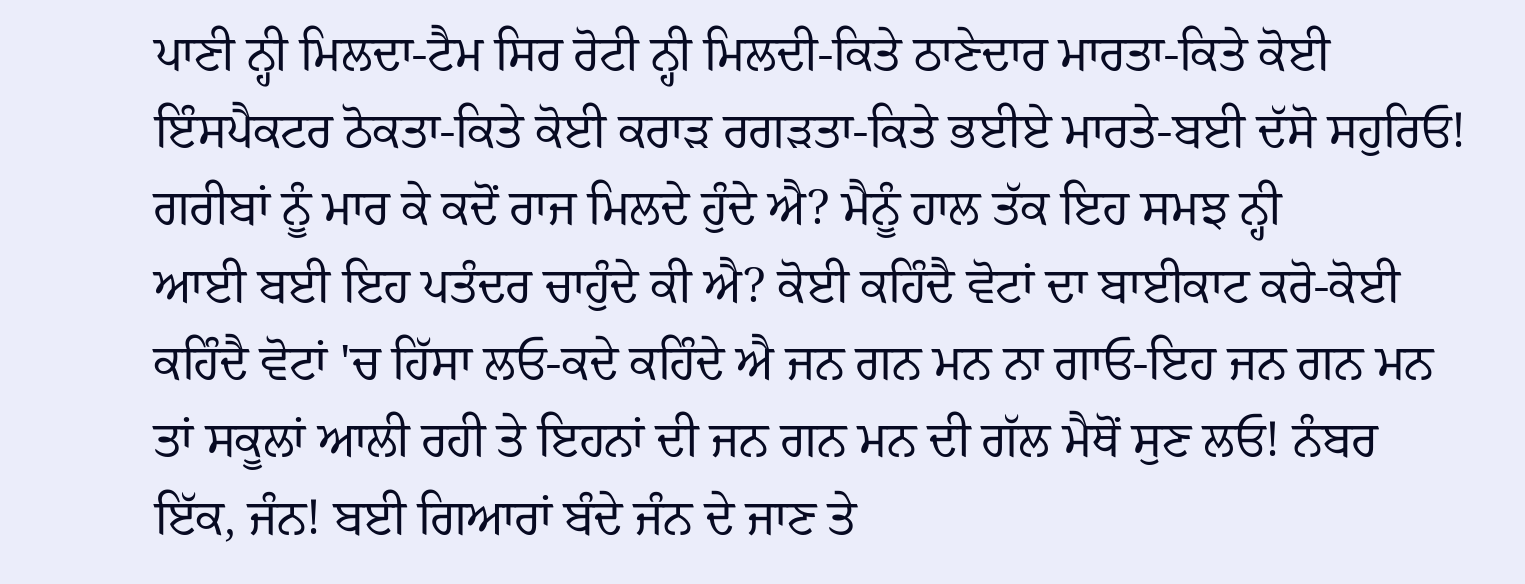ਪਾਣੀ ਨ੍ਹੀ ਮਿਲਦਾ-ਟੈਮ ਸਿਰ ਰੋਟੀ ਨ੍ਹੀ ਮਿਲਦੀ-ਕਿਤੇ ਠਾਣੇਦਾਰ ਮਾਰਤਾ-ਕਿਤੇ ਕੋਈ
ਇੰਸਪੈਕਟਰ ਠੋਕਤਾ-ਕਿਤੇ ਕੋਈ ਕਰਾੜ ਰਗੜਤਾ-ਕਿਤੇ ਭਈਏ ਮਾਰਤੇ-ਬਈ ਦੱਸੋ ਸਹੁਰਿਓ!
ਗਰੀਬਾਂ ਨੂੰ ਮਾਰ ਕੇ ਕਦੋਂ ਰਾਜ ਮਿਲਦੇ ਹੁੰਦੇ ਐ? ਮੈਨੂੰ ਹਾਲ ਤੱਕ ਇਹ ਸਮਝ ਨ੍ਹੀ
ਆਈ ਬਈ ਇਹ ਪਤੰਦਰ ਚਾਹੁੰਦੇ ਕੀ ਐ? ਕੋਈ ਕਹਿੰਦੈ ਵੋਟਾਂ ਦਾ ਬਾਈਕਾਟ ਕਰੋ-ਕੋਈ
ਕਹਿੰਦੈ ਵੋਟਾਂ 'ਚ ਹਿੱਸਾ ਲਓ-ਕਦੇ ਕਹਿੰਦੇ ਐ ਜਨ ਗਨ ਮਨ ਨਾ ਗਾਓ-ਇਹ ਜਨ ਗਨ ਮਨ
ਤਾਂ ਸਕੂਲਾਂ ਆਲੀ ਰਹੀ ਤੇ ਇਹਨਾਂ ਦੀ ਜਨ ਗਨ ਮਨ ਦੀ ਗੱਲ ਮੈਥੋਂ ਸੁਣ ਲਓ! ਨੰਬਰ
ਇੱਕ, ਜੰਨ! ਬਈ ਗਿਆਰਾਂ ਬੰਦੇ ਜੰਨ ਦੇ ਜਾਣ ਤੇ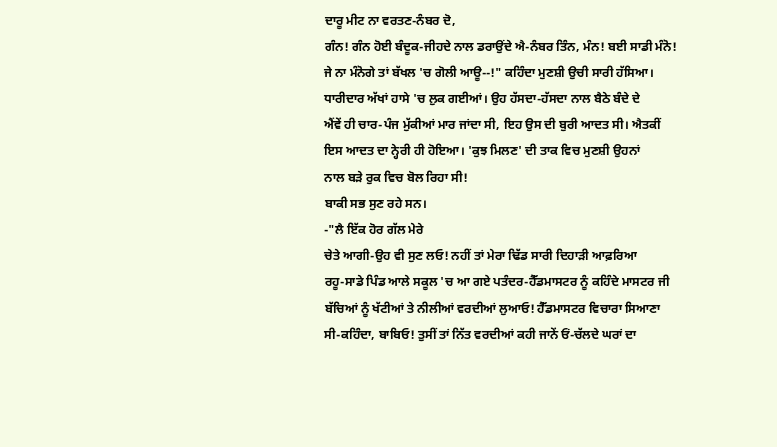ਦਾਰੂ ਮੀਟ ਨਾ ਵਰਤਣ-ਨੰਬਰ ਦੋ,
ਗੰਨ! ਗੰਨ ਹੋਈ ਬੰਦੂਕ-ਜੀਹਦੇ ਨਾਲ ਡਰਾਉਂਦੇ ਐ-ਨੰਬਰ ਤਿੰਨ, ਮੰਨ! ਬਈ ਸਾਡੀ ਮੰਨੋ!
ਜੇ ਨਾ ਮੰਨੋਗੇ ਤਾਂ ਬੱਖਲ 'ਚ ਗੋਲੀ ਆਊ--!" ਕਹਿੰਦਾ ਮੁਣਸ਼ੀ ਉਚੀ ਸਾਰੀ ਹੱਸਿਆ।
ਧਾਰੀਦਾਰ ਅੱਖਾਂ ਹਾਸੇ 'ਚ ਲੁਕ ਗਈਆਂ। ਉਹ ਹੱਸਦਾ-ਹੱਸਦਾ ਨਾਲ ਬੈਠੇ ਬੰਦੇ ਦੇ
ਐਂਵੇਂ ਹੀ ਚਾਰ-ਪੰਜ ਮੁੱਕੀਆਂ ਮਾਰ ਜਾਂਦਾ ਸੀ, ਇਹ ਉਸ ਦੀ ਬੁਰੀ ਆਦਤ ਸੀ। ਐਤਕੀਂ
ਇਸ ਆਦਤ ਦਾ ਨ੍ਹੇਰੀ ਹੀ ਹੋਇਆ। 'ਕੁਝ ਮਿਲਣ' ਦੀ ਤਾਕ ਵਿਚ ਮੁਣਸ਼ੀ ਉਹਨਾਂ
ਨਾਲ ਬੜੇ ਰੁਕ ਵਿਚ ਬੋਲ ਰਿਹਾ ਸੀ!
ਬਾਕੀ ਸਭ ਸੁਣ ਰਹੇ ਸਨ।
-"ਲੈ ਇੱਕ ਹੋਰ ਗੱਲ ਮੇਰੇ
ਚੇਤੇ ਆਗੀ-ਉਹ ਵੀ ਸੁਣ ਲਓ! ਨਹੀਂ ਤਾਂ ਮੇਰਾ ਢਿੱਡ ਸਾਰੀ ਦਿਹਾੜੀ ਆਫ਼ਰਿਆ
ਰਹੂ-ਸਾਡੇ ਪਿੰਡ ਆਲੇ ਸਕੂਲ 'ਚ ਆ ਗਏ ਪਤੰਦਰ-ਹੈੱਡਮਾਸਟਰ ਨੂੰ ਕਹਿੰਦੇ ਮਾਸਟਰ ਜੀ
ਬੱਚਿਆਂ ਨੂੰ ਖੱਟੀਆਂ ਤੇ ਨੀਲੀਆਂ ਵਰਦੀਆਂ ਲੁਆਓ! ਹੈੱਡਮਾਸਟਰ ਵਿਚਾਰਾ ਸਿਆਣਾ
ਸੀ-ਕਹਿੰਦਾ, ਬਾਬਿਓ! ਤੁਸੀਂ ਤਾਂ ਨਿੱਤ ਵਰਦੀਆਂ ਕਹੀ ਜਾਨੇਂ ਓਂ-ਚੱਲਦੇ ਘਰਾਂ ਦਾ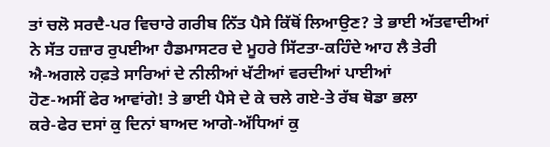ਤਾਂ ਚਲੋ ਸਰਦੈ-ਪਰ ਵਿਚਾਰੇ ਗਰੀਬ ਨਿੱਤ ਪੈਸੇ ਕਿੱਥੋਂ ਲਿਆਉਣ? ਤੇ ਭਾਈ ਅੱਤਵਾਦੀਆਂ
ਨੇ ਸੱਤ ਹਜ਼ਾਰ ਰੁਪਈਆ ਹੈਡਮਾਸਟਰ ਦੇ ਮੂਹਰੇ ਸਿੱਟਤਾ-ਕਹਿੰਦੇ ਆਹ ਲੈ ਤੇਰੀ
ਐ-ਅਗਲੇ ਹਫ਼ਤੇ ਸਾਰਿਆਂ ਦੇ ਨੀਲੀਆਂ ਖੱਟੀਆਂ ਵਰਦੀਆਂ ਪਾਈਆਂ
ਹੋਣ-ਅਸੀਂ ਫੇਰ ਆਵਾਂਗੇ! ਤੇ ਭਾਈ ਪੈਸੇ ਦੇ ਕੇ ਚਲੇ ਗਏ-ਤੇ ਰੱਬ ਥੋਡਾ ਭਲਾ
ਕਰੇ-ਫੇਰ ਦਸਾਂ ਕੁ ਦਿਨਾਂ ਬਾਅਦ ਆਗੇ-ਅੱਧਿਆਂ ਕੁ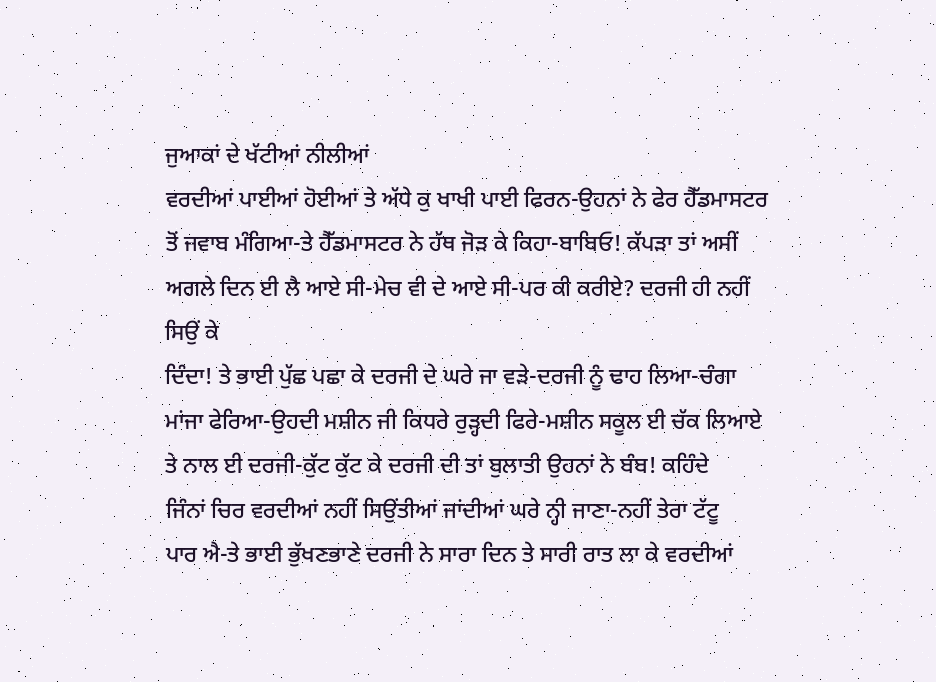ਜੁਆਕਾਂ ਦੇ ਖੱਟੀਆਂ ਨੀਲੀਆਂ
ਵਰਦੀਆਂ ਪਾਈਆਂ ਹੋਈਆਂ ਤੇ ਅੱਧੇ ਕੁ ਖਾਖੀ ਪਾਈ ਫਿਰਨ-ਉਹਨਾਂ ਨੇ ਫੇਰ ਹੈੱਡਮਾਸਟਰ
ਤੋਂ ਜਵਾਬ ਮੰਗਿਆ-ਤੇ ਹੈੱਡਮਾਸਟਰ ਨੇ ਹੱਥ ਜੋੜ ਕੇ ਕਿਹਾ-ਬਾਬਿਓ! ਕੱਪੜਾ ਤਾਂ ਅਸੀਂ
ਅਗਲੇ ਦਿਨ ਈ ਲੈ ਆਏ ਸੀ-ਮੇਚ ਵੀ ਦੇ ਆਏ ਸੀ-ਪਰ ਕੀ ਕਰੀਏ? ਦਰਜੀ ਹੀ ਨਹੀਂ ਸਿਉਂ ਕੇ
ਦਿੰਦਾ! ਤੇ ਭਾਈ ਪੁੱਛ ਪਛਾ ਕੇ ਦਰਜੀ ਦੇ ਘਰੇ ਜਾ ਵੜੇ-ਦਰਜੀ ਨੂੰ ਢਾਹ ਲਿਆ-ਚੰਗਾ
ਮਾਂਜਾ ਫੇਰਿਆ-ਉਹਦੀ ਮਸ਼ੀਨ ਜੀ ਕਿਧਰੇ ਰੁੜ੍ਹਦੀ ਫਿਰੇ-ਮਸ਼ੀਨ ਸਕੂਲ ਈ ਚੱਕ ਲਿਆਏ
ਤੇ ਨਾਲ ਈ ਦਰਜੀ-ਕੁੱਟ ਕੁੱਟ ਕੇ ਦਰਜੀ ਦੀ ਤਾਂ ਬੁਲਾਤੀ ਉਹਨਾਂ ਨੇ ਬੰਬ! ਕਹਿੰਦੇ
ਜਿੰਨਾਂ ਚਿਰ ਵਰਦੀਆਂ ਨਹੀਂ ਸਿਉਂਤੀਆਂ ਜਾਂਦੀਆਂ ਘਰੇ ਨ੍ਹੀ ਜਾਣਾ-ਨਹੀਂ ਤੇਰਾ ਟੱਟੂ
ਪਾਰ ਐ-ਤੇ ਭਾਈ ਭੁੱਖਣਭਾਣੇ ਦਰਜੀ ਨੇ ਸਾਰਾ ਦਿਨ ਤੇ ਸਾਰੀ ਰਾਤ ਲਾ ਕੇ ਵਰਦੀਆਂ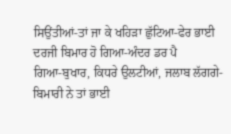ਸਿਉਂਤੀਆਂ-ਤਾਂ ਜਾ ਕੇ ਖਹਿੜਾ ਛੁੱਟਿਆ-ਫੇਰ ਭਾਈ ਦਰਜੀ ਬਿਮਾਰ ਹੋ ਗਿਆ-ਅੰਦਰ ਡਰ ਪੈ
ਗਿਆ-ਬੁਖਾਰ, ਕਿਧਰੇ ਉਲਟੀਆਂ, ਜਲਾਬ ਲੱਗਗੇ-ਬਿਮਾਰੀ ਨੇ ਤਾਂ ਭਾਈ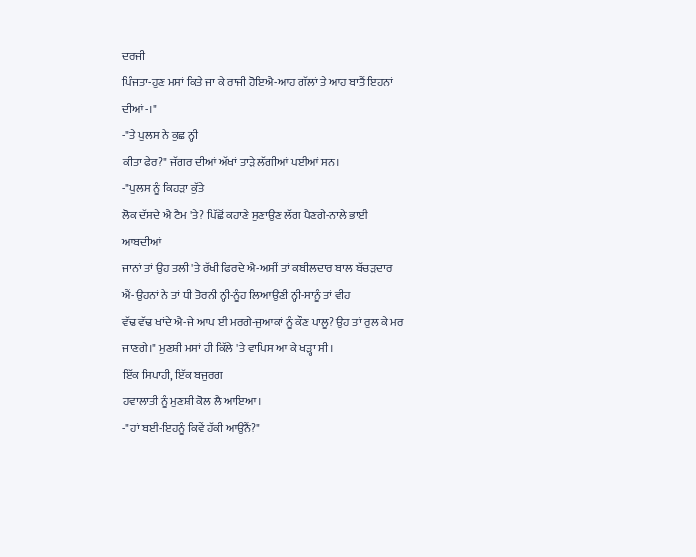ਦਰਜੀ
ਪਿੰਜਤਾ-ਹੁਣ ਮਸਾਂ ਕਿਤੇ ਜਾ ਕੇ ਰਾਜੀ ਹੋਇਐ-ਆਹ ਗੱਲਾਂ ਤੇ ਆਹ ਬਾਤੈਂ ਇਹਨਾਂ
ਦੀਆਂ-।"
-"ਤੇ ਪੁਲਸ ਨੇ ਕੁਛ ਨ੍ਹੀ
ਕੀਤਾ ਫੇਰ?" ਜੱਗਰ ਦੀਆਂ ਅੱਖਾਂ ਤਾੜੇ ਲੱਗੀਆਂ ਪਈਆਂ ਸਨ।
-"ਪੁਲਸ ਨੂੰ ਕਿਹੜਾ ਕੁੱਤੇ
ਲੋਕ ਦੱਸਦੇ ਐ ਟੈਮ 'ਤੇ? ਪਿੱਛੋਂ ਕਹਾਣੇ ਸੁਣਾਉਣ ਲੱਗ ਪੈਣਗੇ-ਨਾਲੇ ਭਾਈ ਆਬਦੀਆਂ
ਜਾਨਾਂ ਤਾਂ ਉਹ ਤਲੀ 'ਤੇ ਰੱਖੀ ਫਿਰਦੇ ਐ-ਅਸੀਂ ਤਾਂ ਕਬੀਲਦਾਰ ਬਾਲ ਬੱਚੜਦਾਰ
ਐਂ-ਉਹਨਾਂ ਨੇ ਤਾਂ ਧੀ ਤੋਰਨੀ ਨ੍ਹੀ-ਨੂੰਹ ਲਿਆਉਣੀ ਨ੍ਹੀ-ਸਾਨੂੰ ਤਾਂ ਵੀਹ
ਵੱਢ ਵੱਢ ਖਾਂਦੇ ਐ-ਜੇ ਆਪ ਈ ਮਰਗੇ-ਜੁਆਕਾਂ ਨੂੰ ਕੌਣ ਪਾਲੂ? ਉਹ ਤਾਂ ਰੁਲ ਕੇ ਮਰ
ਜਾਣਗੇ।" ਮੁਣਸ਼ੀ ਮਸਾਂ ਹੀ ਕਿੱਲੇ 'ਤੇ ਵਾਪਿਸ ਆ ਕੇ ਖੜ੍ਹਾ ਸੀ।
ਇੱਕ ਸਿਪਾਹੀ, ਇੱਕ ਬਜੁਰਗ
ਹਵਾਲਾਤੀ ਨੂੰ ਮੁਣਸ਼ੀ ਕੋਲ ਲੈ ਆਇਆ।
-"ਹਾਂ ਬਈ-ਇਹਨੂੰ ਕਿਵੇਂ ਹੱਕੀ ਆਉਨੈਂ?"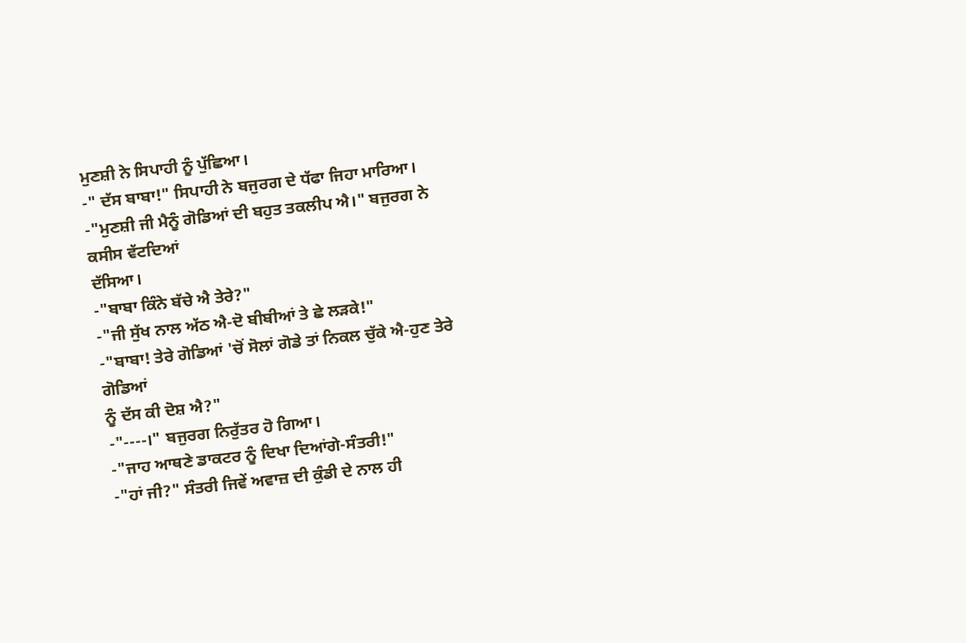ਮੁਣਸ਼ੀ ਨੇ ਸਿਪਾਹੀ ਨੂੰ ਪੁੱਛਿਆ।
-" ਦੱਸ ਬਾਬਾ!" ਸਿਪਾਹੀ ਨੇ ਬਜੁਰਗ ਦੇ ਧੱਫਾ ਜਿਹਾ ਮਾਰਿਆ।
-"ਮੁਣਸ਼ੀ ਜੀ ਮੈਨੂੰ ਗੋਡਿਆਂ ਦੀ ਬਹੁਤ ਤਕਲੀਪ ਐ।" ਬਜੁਰਗ ਨੇ ਕਸੀਸ ਵੱਟਦਿਆਂ
ਦੱਸਿਆ।
-"ਬਾਬਾ ਕਿੰਨੇ ਬੱਚੇ ਐ ਤੇਰੇ?"
-"ਜੀ ਸੁੱਖ ਨਾਲ ਅੱਠ ਐ-ਦੋ ਬੀਬੀਆਂ ਤੇ ਛੇ ਲੜਕੇ!"
-"ਬਾਬਾ! ਤੇਰੇ ਗੋਡਿਆਂ 'ਚੋਂ ਸੋਲਾਂ ਗੋਡੇ ਤਾਂ ਨਿਕਲ ਚੁੱਕੇ ਐ-ਹੁਣ ਤੇਰੇ ਗੋਡਿਆਂ
ਨੂੰ ਦੱਸ ਕੀ ਦੋਸ਼ ਐ?"
-"----।" ਬਜੁਰਗ ਨਿਰੁੱਤਰ ਹੋ ਗਿਆ।
-"ਜਾਹ ਆਥਣੇ ਡਾਕਟਰ ਨੂੰ ਦਿਖਾ ਦਿਆਂਗੇ-ਸੰਤਰੀ!"
-"ਹਾਂ ਜੀ?" ਸੰਤਰੀ ਜਿਵੇਂ ਅਵਾਜ਼ ਦੀ ਕੁੰਡੀ ਦੇ ਨਾਲ ਹੀ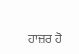ਹਾਜ਼ਰ ਹੋ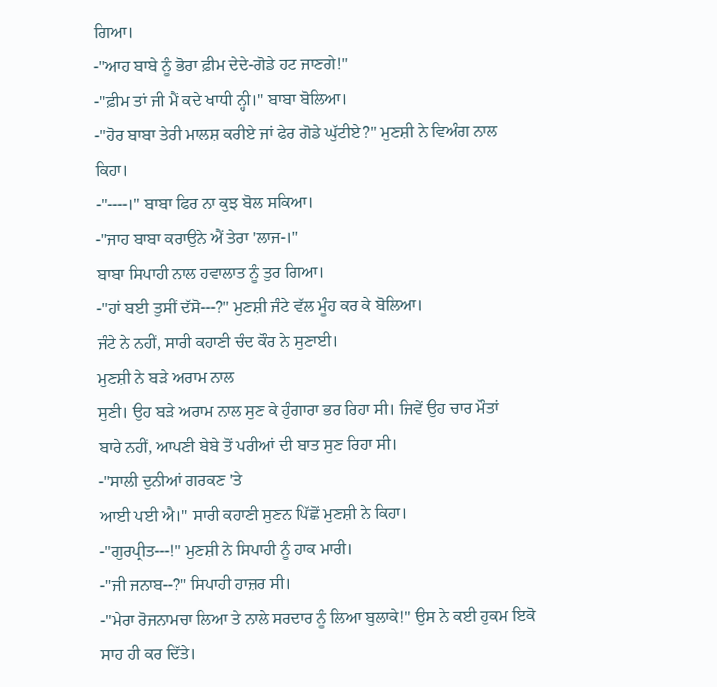ਗਿਆ।
-"ਆਹ ਬਾਬੇ ਨੂੰ ਭੋਰਾ ਫ਼ੀਮ ਦੇਦੇ-ਗੋਡੇ ਹਟ ਜਾਣਗੇ!"
-"ਫ਼ੀਮ ਤਾਂ ਜੀ ਮੈਂ ਕਦੇ ਖਾਧੀ ਨ੍ਹੀ।" ਬਾਬਾ ਬੋਲਿਆ।
-"ਹੋਰ ਬਾਬਾ ਤੇਰੀ ਮਾਲਸ਼ ਕਰੀਏ ਜਾਂ ਫੇਰ ਗੋਡੇ ਘੁੱਟੀਏ?" ਮੁਣਸ਼ੀ ਨੇ ਵਿਅੰਗ ਨਾਲ
ਕਿਹਾ।
-"----।" ਬਾਬਾ ਫਿਰ ਨਾ ਕੁਝ ਬੋਲ ਸਕਿਆ।
-"ਜਾਹ ਬਾਬਾ ਕਰਾਉਨੇ ਐਂ ਤੇਰਾ 'ਲਾਜ-।"
ਬਾਬਾ ਸਿਪਾਹੀ ਨਾਲ ਹਵਾਲਾਤ ਨੂੰ ਤੁਰ ਗਿਆ।
-"ਹਾਂ ਬਈ ਤੁਸੀਂ ਦੱਸੋ---?" ਮੁਣਸ਼ੀ ਜੰਟੇ ਵੱਲ ਮੂੰਹ ਕਰ ਕੇ ਬੋਲਿਆ।
ਜੰਟੇ ਨੇ ਨਹੀਂ, ਸਾਰੀ ਕਹਾਣੀ ਚੰਦ ਕੌਰ ਨੇ ਸੁਣਾਈ।
ਮੁਣਸ਼ੀ ਨੇ ਬੜੇ ਅਰਾਮ ਨਾਲ
ਸੁਣੀ। ਉਹ ਬੜੇ ਅਰਾਮ ਨਾਲ ਸੁਣ ਕੇ ਹੁੰਗਾਰਾ ਭਰ ਰਿਹਾ ਸੀ। ਜਿਵੇਂ ਉਹ ਚਾਰ ਮੌਤਾਂ
ਬਾਰੇ ਨਹੀਂ, ਆਪਣੀ ਬੇਬੇ ਤੋਂ ਪਰੀਆਂ ਦੀ ਬਾਤ ਸੁਣ ਰਿਹਾ ਸੀ।
-"ਸਾਲੀ ਦੁਨੀਆਂ ਗਰਕਣ 'ਤੇ
ਆਈ ਪਈ ਐ।" ਸਾਰੀ ਕਹਾਣੀ ਸੁਣਨ ਪਿੱਛੋਂ ਮੁਣਸ਼ੀ ਨੇ ਕਿਹਾ।
-"ਗੁਰਪ੍ਰੀਤ---!" ਮੁਣਸ਼ੀ ਨੇ ਸਿਪਾਹੀ ਨੂੰ ਹਾਕ ਮਾਰੀ।
-"ਜੀ ਜਨਾਬ--?" ਸਿਪਾਹੀ ਹਾਜ਼ਰ ਸੀ।
-"ਮੇਰਾ ਰੋਜਨਾਮਚਾ ਲਿਆ ਤੇ ਨਾਲੇ ਸਰਦਾਰ ਨੂੰ ਲਿਆ ਬੁਲਾਕੇ!" ਉਸ ਨੇ ਕਈ ਹੁਕਮ ਇਕੋ
ਸਾਹ ਹੀ ਕਰ ਦਿੱਤੇ।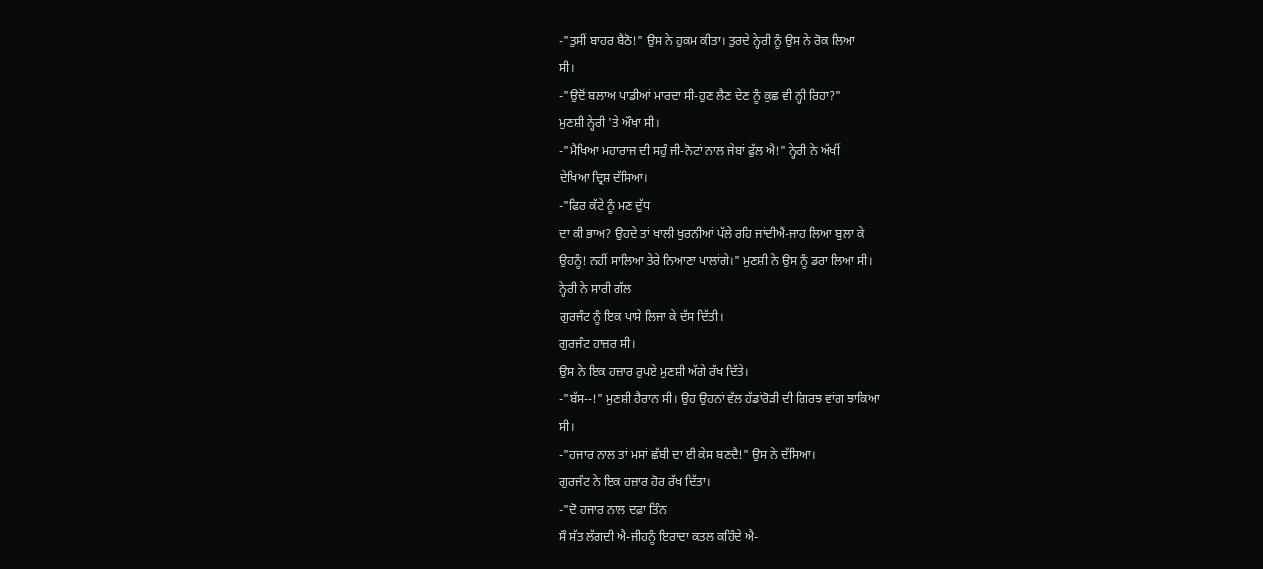-"ਤੁਸੀਂ ਬਾਹਰ ਬੈਠੋ!" ਉਸ ਨੇ ਹੁਕਮ ਕੀਤਾ। ਤੁਰਦੇ ਨ੍ਹੇਰੀ ਨੂੰ ਉਸ ਨੇ ਰੋਕ ਲਿਆ
ਸੀ।
-"ਉਦੋਂ ਬਲਾਅ ਪਾਡੀਆਂ ਮਾਰਦਾ ਸੀ-ਹੁਣ ਲੈਣ ਦੇਣ ਨੂੰ ਕੁਛ ਵੀ ਨ੍ਹੀ ਰਿਹਾ?"
ਮੁਣਸ਼ੀ ਨ੍ਹੇਰੀ 'ਤੇ ਔਖਾ ਸੀ।
-"ਮੈਖਿਆ ਮਹਾਰਾਜ ਦੀ ਸਹੁੰ ਜੀ-ਨੋਟਾਂ ਨਾਲ ਜੇਬਾਂ ਫੁੱਲ ਐ!" ਨ੍ਹੇਰੀ ਨੇ ਅੱਖੀਂ
ਦੇਖਿਆ ਦ੍ਰਿਸ਼ ਦੱਸਿਆ।
-"ਫਿਰ ਕੱਟੇ ਨੂੰ ਮਣ ਦੁੱਧ
ਦਾ ਕੀ ਭਾਅ? ਉਹਦੇ ਤਾਂ ਖਾਲੀ ਖੁਰਨੀਆਂ ਪੱਲੇ ਰਹਿ ਜਾਂਦੀਐਂ-ਜਾਹ ਲਿਆ ਬੁਲਾ ਕੇ
ਉਹਨੂੰ! ਨਹੀਂ ਸਾਲਿਆ ਤੇਰੇ ਨਿਆਣਾ ਪਾਲਾਂਗੇ।" ਮੁਣਸ਼ੀ ਨੇ ਉਸ ਨੂੰ ਡਰਾ ਲਿਆ ਸੀ।
ਨ੍ਹੇਰੀ ਨੇ ਸਾਰੀ ਗੱਲ
ਗੁਰਜੰਟ ਨੂੰ ਇਕ ਪਾਸੇ ਲਿਜਾ ਕੇ ਦੱਸ ਦਿੱਤੀ।
ਗੁਰਜੰਟ ਹਾਜ਼ਰ ਸੀ।
ਉਸ ਨੇ ਇਕ ਹਜ਼ਾਰ ਰੁਪਏ ਮੁਣਸ਼ੀ ਅੱਗੇ ਰੱਖ ਦਿੱਤੇ।
-"ਬੱਸ--!" ਮੁਣਸ਼ੀ ਹੈਰਾਨ ਸੀ। ਉਹ ਉਹਨਾਂ ਵੱਲ ਹੱਡਾਂਰੋੜੀ ਦੀ ਗਿਰਝ ਵਾਂਗ ਝਾਕਿਆ
ਸੀ।
-"ਹਜਾਰ ਨਾਲ ਤਾਂ ਮਸਾਂ ਛੱਬੀ ਦਾ ਈ ਕੇਸ ਬਣਦੈ!" ਉਸ ਨੇ ਦੱਸਿਆ।
ਗੁਰਜੰਟ ਨੇ ਇਕ ਹਜ਼ਾਰ ਹੋਰ ਰੱਖ ਦਿੱਤਾ।
-"ਦੋ ਹਜਾਰ ਨਾਲ ਦਫ਼ਾ ਤਿੰਨ
ਸੌ ਸੱਤ ਲੱਗਦੀ ਐ-ਜੀਹਨੂੰ ਇਰਾਦਾ ਕਤਲ ਕਹਿੰਦੇ ਐ-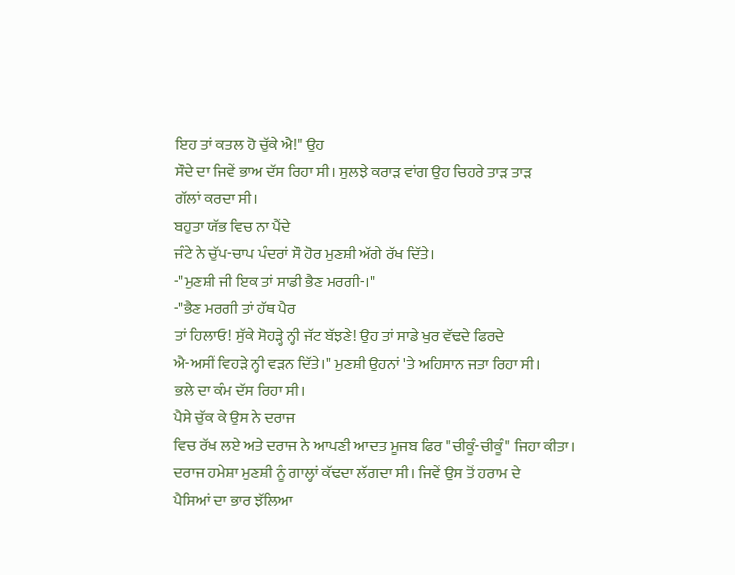ਇਹ ਤਾਂ ਕਤਲ ਹੋ ਚੁੱਕੇ ਐ!" ਉਹ
ਸੌਦੇ ਦਾ ਜਿਵੇਂ ਭਾਅ ਦੱਸ ਰਿਹਾ ਸੀ। ਸੁਲਝੇ ਕਰਾੜ ਵਾਂਗ ਉਹ ਚਿਹਰੇ ਤਾੜ ਤਾੜ
ਗੱਲਾਂ ਕਰਦਾ ਸੀ।
ਬਹੁਤਾ ਯੱਭ ਵਿਚ ਨਾ ਪੈਂਦੇ
ਜੰਟੇ ਨੇ ਚੁੱਪ-ਚਾਪ ਪੰਦਰਾਂ ਸੌ ਹੋਰ ਮੁਣਸ਼ੀ ਅੱਗੇ ਰੱਖ ਦਿੱਤੇ।
-"ਮੁਣਸ਼ੀ ਜੀ ਇਕ ਤਾਂ ਸਾਡੀ ਭੈਣ ਮਰਗੀ-।"
-"ਭੈਣ ਮਰਗੀ ਤਾਂ ਹੱਥ ਪੈਰ
ਤਾਂ ਹਿਲਾਓ! ਸੁੱਕੇ ਸੋਹੜ੍ਹੇ ਨ੍ਹੀ ਜੱਟ ਬੱਝਣੇ! ਉਹ ਤਾਂ ਸਾਡੇ ਖੁਰ ਵੱਢਦੇ ਫਿਰਦੇ
ਐ-ਅਸੀਂ ਵਿਹੜੇ ਨ੍ਹੀ ਵੜਨ ਦਿੱਤੇ।" ਮੁਣਸ਼ੀ ਉਹਨਾਂ 'ਤੇ ਅਹਿਸਾਨ ਜਤਾ ਰਿਹਾ ਸੀ।
ਭਲੇ ਦਾ ਕੰਮ ਦੱਸ ਰਿਹਾ ਸੀ।
ਪੈਸੇ ਚੁੱਕ ਕੇ ਉਸ ਨੇ ਦਰਾਜ
ਵਿਚ ਰੱਖ ਲਏ ਅਤੇ ਦਰਾਜ ਨੇ ਆਪਣੀ ਆਦਤ ਮੂਜਬ ਫਿਰ "ਚੀਕੂੰ-ਚੀਕੂੰ" ਜਿਹਾ ਕੀਤਾ।
ਦਰਾਜ ਹਮੇਸ਼ਾ ਮੁਣਸ਼ੀ ਨੂੰ ਗਾਲ੍ਹਾਂ ਕੱਢਦਾ ਲੱਗਦਾ ਸੀ। ਜਿਵੇਂ ਉਸ ਤੋਂ ਹਰਾਮ ਦੇ
ਪੈਸਿਆਂ ਦਾ ਭਾਰ ਝੱਲਿਆ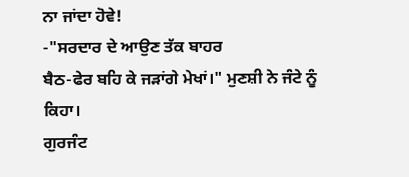ਨਾ ਜਾਂਦਾ ਹੋਵੇ!
-"ਸਰਦਾਰ ਦੇ ਆਉਣ ਤੱਕ ਬਾਹਰ
ਬੈਠ-ਫੇਰ ਬਹਿ ਕੇ ਜੜਾਂਗੇ ਮੇਖਾਂ।" ਮੁਣਸ਼ੀ ਨੇ ਜੰਟੇ ਨੂੰ ਕਿਹਾ।
ਗੁਰਜੰਟ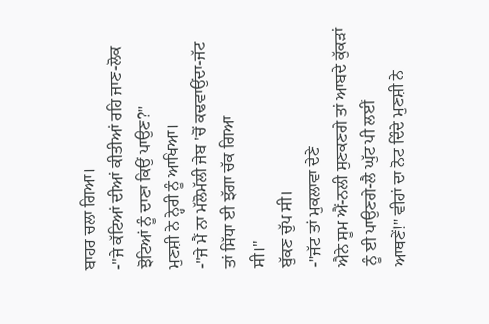ਬਾਹਰ ਚਲਾ ਗਿਆ।
-"ਜੇ ਕੱਟਿਆਂ ਦੀਆਂ ਕੀਤੀਆਂ ਰਹਿ ਜਾਣ-ਲੋਕ ਝੋਟਿਆਂ ਨੂੰ ਦਾਣਾ ਕਿਉਂ ਪਾਉਣ?"
ਮੁਣਸ਼ੀ ਨੇ ਨ੍ਹੇਰੀ ਨੂੰ ਆਖਿਆ।
-"ਜੇ ਮੈਂ ਨਾ ਮੱਲੋਮੱਲੀ ਜੇਬ 'ਚੋਂ ਕਢਵਾਉਂਦਾ-ਜੱਟ ਤਾਂ ਸਿੱਧਾ ਈ ਝੱਗਾ ਚੱਕ ਗਿਆ
ਸੀ।"
ਬੁੱਕਣ ਚੁੱਪ ਸੀ।
-"ਜੱਟ ਤਾਂ ਮੁਕਲਾਵਾ ਦੇਣੇ
ਐਨੇ ਸੂਮ ਐਂ-ਨਲੀ ਸੁਣਕਣਗੇ ਤਾਂ ਆਬਦੇ ਕੁੱਕੜਾਂ ਨੂੰ ਈ ਪਾਉਣਗੇ-ਲੈ ਘੁੱਟ ਪੀ ਲਈਂ
ਆਥਣੇਂ!" ਵੀਹਾਂ ਦਾ ਨੋਟ ਦਿੰਦੇ ਮੁਣਸ਼ੀ ਨੇ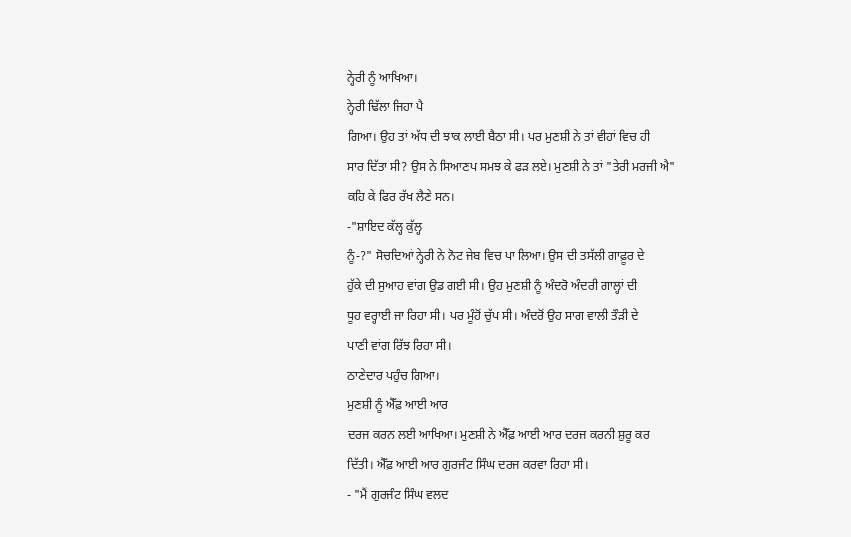ਨ੍ਹੇਰੀ ਨੂੰ ਆਖਿਆ।
ਨ੍ਹੇਰੀ ਢਿੱਲਾ ਜਿਹਾ ਪੈ
ਗਿਆ। ਉਹ ਤਾਂ ਅੱਧ ਦੀ ਝਾਕ ਲਾਈ ਬੈਠਾ ਸੀ। ਪਰ ਮੁਣਸ਼ੀ ਨੇ ਤਾਂ ਵੀਹਾਂ ਵਿਚ ਹੀ
ਸਾਰ ਦਿੱਤਾ ਸੀ? ਉਸ ਨੇ ਸਿਆਣਪ ਸਮਝ ਕੇ ਫੜ ਲਏ। ਮੁਣਸ਼ੀ ਨੇ ਤਾਂ "ਤੇਰੀ ਮਰਜੀ ਐ"
ਕਹਿ ਕੇ ਫਿਰ ਰੱਖ ਲੈਣੇ ਸਨ।
-"ਸ਼ਾਇਦ ਕੱਲ੍ਹ ਕੁੱਲ੍ਹ
ਨੂੰ-?" ਸੋਚਦਿਆਂ ਨ੍ਹੇਰੀ ਨੇ ਨੋਟ ਜੇਬ ਵਿਚ ਪਾ ਲਿਆ। ਉਸ ਦੀ ਤਸੱਲੀ ਗਾਫ਼ੂਰ ਦੇ
ਹੁੱਕੇ ਦੀ ਸੁਆਹ ਵਾਂਗ ਉਡ ਗਈ ਸੀ। ਉਹ ਮੁਣਸ਼ੀ ਨੂੰ ਅੰਦਰੋ ਅੰਦਰੀ ਗਾਲ੍ਹਾਂ ਦੀ
ਧੂਹ ਵਰ੍ਹਾਈ ਜਾ ਰਿਹਾ ਸੀ। ਪਰ ਮੂੰਹੋਂ ਚੁੱਪ ਸੀ। ਅੰਦਰੋਂ ਉਹ ਸਾਗ ਵਾਲੀ ਤੌੜੀ ਦੇ
ਪਾਣੀ ਵਾਂਗ ਰਿੱਝ ਰਿਹਾ ਸੀ।
ਠਾਣੇਦਾਰ ਪਹੁੰਚ ਗਿਆ।
ਮੁਣਸ਼ੀ ਨੂੰ ਐੱਫ਼ ਆਈ ਆਰ
ਦਰਜ ਕਰਨ ਲਈ ਆਖਿਆ। ਮੁਣਸ਼ੀ ਨੇ ਐੱਫ਼ ਆਈ ਆਰ ਦਰਜ ਕਰਨੀ ਸ਼ੁਰੂ ਕਰ
ਦਿੱਤੀ। ਐੱਫ਼ ਆਈ ਆਰ ਗੁਰਜੰਟ ਸਿੰਘ ਦਰਜ ਕਰਵਾ ਰਿਹਾ ਸੀ।
- "ਮੈਂ ਗੁਰਜੰਟ ਸਿੰਘ ਵਲਦ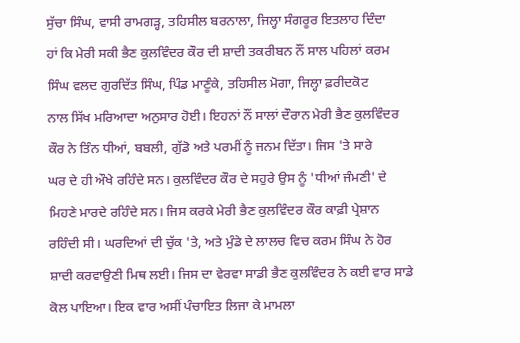ਸੁੱਚਾ ਸਿੰਘ, ਵਾਸੀ ਰਾਮਗੜ੍ਹ, ਤਹਿਸੀਲ ਬਰਨਾਲਾ, ਜਿਲ੍ਹਾ ਸੰਗਰੂਰ ਇਤਲਾਹ ਦਿੰਦਾ
ਹਾਂ ਕਿ ਮੇਰੀ ਸਕੀ ਭੈਣ ਕੁਲਵਿੰਦਰ ਕੌਰ ਦੀ ਸ਼ਾਦੀ ਤਕਰੀਬਨ ਨੌਂ ਸਾਲ ਪਹਿਲਾਂ ਕਰਮ
ਸਿੰਘ ਵਲਦ ਗੁਰਦਿੱਤ ਸਿੰਘ, ਪਿੰਡ ਮਾਣੂੰਕੇ, ਤਹਿਸੀਲ ਮੋਗਾ, ਜਿਲ੍ਹਾ ਫ਼ਰੀਦਕੋਟ
ਨਾਲ ਸਿੱਖ ਮਰਿਆਦਾ ਅਨੁਸਾਰ ਹੋਈ। ਇਹਨਾਂ ਨੌਂ ਸਾਲਾਂ ਦੌਰਾਨ ਮੇਰੀ ਭੈਣ ਕੁਲਵਿੰਦਰ
ਕੌਰ ਨੇ ਤਿੰਨ ਧੀਆਂ, ਬਬਲੀ, ਗੁੱਡੋ ਅਤੇ ਪਰਮੀਂ ਨੂੰ ਜਨਮ ਦਿੱਤਾ। ਜਿਸ 'ਤੇ ਸਾਰੇ
ਘਰ ਦੇ ਹੀ ਔਖੇ ਰਹਿੰਦੇ ਸਨ। ਕੁਲਵਿੰਦਰ ਕੌਰ ਦੇ ਸਹੁਰੇ ਉਸ ਨੂੰ 'ਧੀਆਂ ਜੰਮਣੀ' ਦੇ
ਮਿਹਣੇ ਮਾਰਦੇ ਰਹਿੰਦੇ ਸਨ। ਜਿਸ ਕਰਕੇ ਮੇਰੀ ਭੈਣ ਕੁਲਵਿੰਦਰ ਕੌਰ ਕਾਫ਼ੀ ਪ੍ਰੇਸ਼ਾਨ
ਰਹਿੰਦੀ ਸੀ। ਘਰਦਿਆਂ ਦੀ ਚੁੱਕ 'ਤੇ, ਅਤੇ ਮੁੰਡੇ ਦੇ ਲਾਲਚ ਵਿਚ ਕਰਮ ਸਿੰਘ ਨੇ ਹੋਰ
ਸ਼ਾਦੀ ਕਰਵਾਉਣੀ ਮਿਥ ਲਈ। ਜਿਸ ਦਾ ਵੇਰਵਾ ਸਾਡੀ ਭੈਣ ਕੁਲਵਿੰਦਰ ਨੇ ਕਈ ਵਾਰ ਸਾਡੇ
ਕੋਲ ਪਾਇਆ। ਇਕ ਵਾਰ ਅਸੀਂ ਪੰਚਾਇਤ ਲਿਜਾ ਕੇ ਮਾਮਲਾ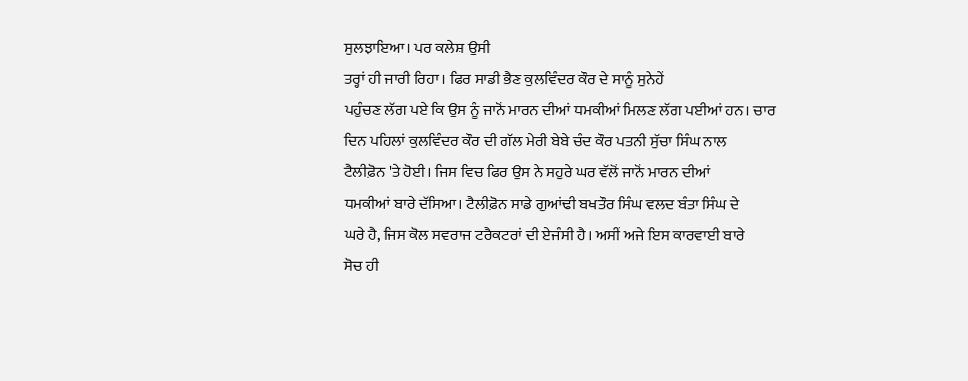ਸੁਲਝਾਇਆ। ਪਰ ਕਲੇਸ਼ ਉਸੀ
ਤਰ੍ਹਾਂ ਹੀ ਜਾਰੀ ਰਿਹਾ। ਫਿਰ ਸਾਡੀ ਭੈਣ ਕੁਲਵਿੰਦਰ ਕੌਰ ਦੇ ਸਾਨੂੰ ਸੁਨੇਹੇਂ
ਪਹੁੰਚਣ ਲੱਗ ਪਏ ਕਿ ਉਸ ਨੂੰ ਜਾਨੋਂ ਮਾਰਨ ਦੀਆਂ ਧਮਕੀਆਂ ਮਿਲਣ ਲੱਗ ਪਈਆਂ ਹਨ। ਚਾਰ
ਦਿਨ ਪਹਿਲਾਂ ਕੁਲਵਿੰਦਰ ਕੌਰ ਦੀ ਗੱਲ ਮੇਰੀ ਬੇਬੇ ਚੰਦ ਕੌਰ ਪਤਨੀ ਸੁੱਚਾ ਸਿੰਘ ਨਾਲ
ਟੈਲੀਫ਼ੋਨ 'ਤੇ ਹੋਈ। ਜਿਸ ਵਿਚ ਫਿਰ ਉਸ ਨੇ ਸਹੁਰੇ ਘਰ ਵੱਲੋਂ ਜਾਨੋਂ ਮਾਰਨ ਦੀਆਂ
ਧਮਕੀਆਂ ਬਾਰੇ ਦੱਸਿਆ। ਟੈਲੀਫ਼ੋਨ ਸਾਡੇ ਗੁਆਂਢੀ ਬਖਤੌਰ ਸਿੰਘ ਵਲਦ ਬੰਤਾ ਸਿੰਘ ਦੇ
ਘਰੇ ਹੈ, ਜਿਸ ਕੋਲ ਸਵਰਾਜ ਟਰੈਕਟਰਾਂ ਦੀ ਏਜੰਸੀ ਹੈ। ਅਸੀਂ ਅਜੇ ਇਸ ਕਾਰਵਾਈ ਬਾਰੇ
ਸੋਚ ਹੀ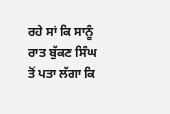ਰਹੇ ਸਾਂ ਕਿ ਸਾਨੂੰ ਰਾਤ ਬੁੱਕਣ ਸਿੰਘ ਤੋਂ ਪਤਾ ਲੱਗਾ ਕਿ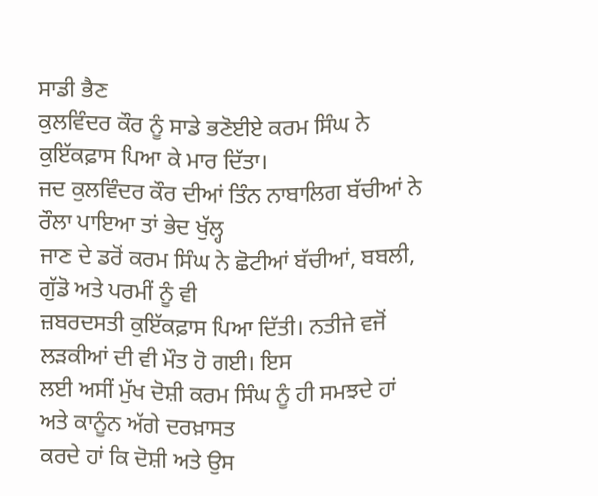ਸਾਡੀ ਭੈਣ
ਕੁਲਵਿੰਦਰ ਕੌਰ ਨੂੰ ਸਾਡੇ ਭਣੋਈਏ ਕਰਮ ਸਿੰਘ ਨੇ ਕੁਇੱਕਫ਼ਾਸ ਪਿਆ ਕੇ ਮਾਰ ਦਿੱਤਾ।
ਜਦ ਕੁਲਵਿੰਦਰ ਕੌਰ ਦੀਆਂ ਤਿੰਨ ਨਾਬਾਲਿਗ ਬੱਚੀਆਂ ਨੇ ਰੌਲਾ ਪਾਇਆ ਤਾਂ ਭੇਦ ਖੁੱਲ੍ਹ
ਜਾਣ ਦੇ ਡਰੋਂ ਕਰਮ ਸਿੰਘ ਨੇ ਛੋਟੀਆਂ ਬੱਚੀਆਂ, ਬਬਲੀ, ਗੁੱਡੋ ਅਤੇ ਪਰਮੀਂ ਨੂੰ ਵੀ
ਜ਼ਬਰਦਸਤੀ ਕੁਇੱਕਫ਼ਾਸ ਪਿਆ ਦਿੱਤੀ। ਨਤੀਜੇ ਵਜੋਂ ਲੜਕੀਆਂ ਦੀ ਵੀ ਮੌਤ ਹੋ ਗਈ। ਇਸ
ਲਈ ਅਸੀਂ ਮੁੱਖ ਦੋਸ਼ੀ ਕਰਮ ਸਿੰਘ ਨੂੰ ਹੀ ਸਮਝਦੇ ਹਾਂ ਅਤੇ ਕਾਨੂੰਨ ਅੱਗੇ ਦਰਖ਼ਾਸਤ
ਕਰਦੇ ਹਾਂ ਕਿ ਦੋਸ਼ੀ ਅਤੇ ਉਸ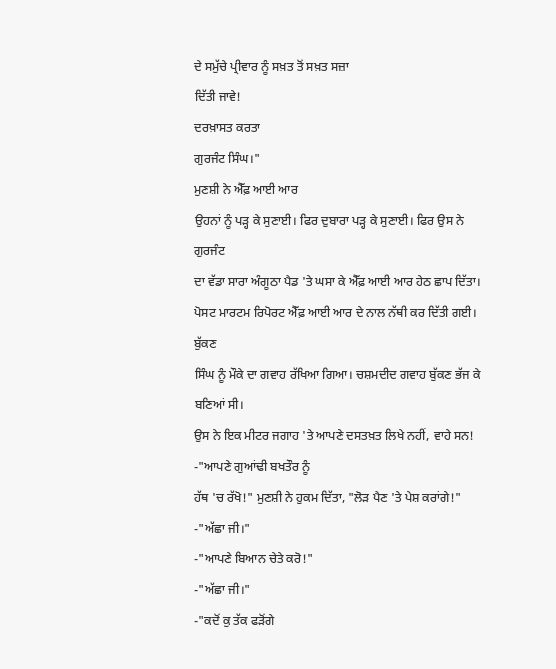ਦੇ ਸਮੁੱਚੇ ਪ੍ਰੀਵਾਰ ਨੂੰ ਸਖ਼ਤ ਤੋਂ ਸਖ਼ਤ ਸਜ਼ਾ
ਦਿੱਤੀ ਜਾਵੇ!
ਦਰਖ਼ਾਸਤ ਕਰਤਾ
ਗੁਰਜੰਟ ਸਿੰਘ।"
ਮੁਣਸ਼ੀ ਨੇ ਐੱਫ਼ ਆਈ ਆਰ
ਉਹਨਾਂ ਨੂੰ ਪੜ੍ਹ ਕੇ ਸੁਣਾਈ। ਫਿਰ ਦੁਬਾਰਾ ਪੜ੍ਹ ਕੇ ਸੁਣਾਈ। ਫਿਰ ਉਸ ਨੇ ਗੁਰਜੰਟ
ਦਾ ਵੱਡਾ ਸਾਰਾ ਅੰਗੂਠਾ ਪੈਡ 'ਤੇ ਘਸਾ ਕੇ ਐੱਫ਼ ਆਈ ਆਰ ਹੇਠ ਛਾਪ ਦਿੱਤਾ।
ਪੋਸਟ ਮਾਰਟਮ ਰਿਪੋਰਟ ਐੱਫ਼ ਆਈ ਆਰ ਦੇ ਨਾਲ ਨੱਥੀ ਕਰ ਦਿੱਤੀ ਗਈ। ਬੁੱਕਣ
ਸਿੰਘ ਨੂੰ ਮੌਕੇ ਦਾ ਗਵਾਹ ਰੱਖਿਆ ਗਿਆ। ਚਸ਼ਮਦੀਦ ਗਵਾਹ ਬੁੱਕਣ ਭੱਜ ਕੇ ਬਣਿਆਂ ਸੀ।
ਉਸ ਨੇ ਇਕ ਮੀਟਰ ਜਗਾਹ 'ਤੇ ਆਪਣੇ ਦਸਤਖ਼ਤ ਲਿਖੇ ਨਹੀਂ, ਵਾਹੇ ਸਨ!
-"ਆਪਣੇ ਗੁਆਂਢੀ ਬਖਤੌਰ ਨੂੰ
ਹੱਥ 'ਚ ਰੱਖੋ!" ਮੁਣਸ਼ੀ ਨੇ ਹੁਕਮ ਦਿੱਤਾ, "ਲੋੜ ਪੈਣ 'ਤੇ ਪੇਸ਼ ਕਰਾਂਗੇ!"
-"ਅੱਛਾ ਜੀ।"
-"ਆਪਣੇ ਬਿਆਨ ਚੇਤੇ ਕਰੋ!"
-"ਅੱਛਾ ਜੀ।"
-"ਕਦੋਂ ਕੁ ਤੱਕ ਫੜੋਂਗੇ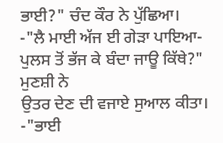ਭਾਈ?" ਚੰਦ ਕੌਰ ਨੇ ਪੁੱਛਿਆ।
-"ਲੈ ਮਾਈ ਅੱਜ ਈ ਗੇੜਾ ਪਾਇਆ-ਪੁਲਸ ਤੋਂ ਭੱਜ ਕੇ ਬੰਦਾ ਜਾਊ ਕਿੱਥੇ?" ਮੁਣਸ਼ੀ ਨੇ
ਉਤਰ ਦੇਣ ਦੀ ਵਜਾਏ ਸੁਆਲ ਕੀਤਾ।
-"ਭਾਈ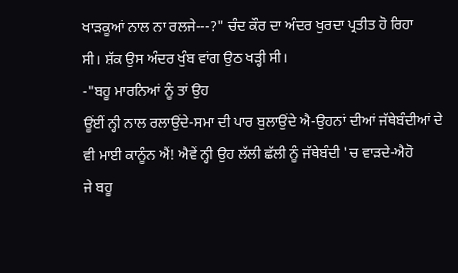ਖਾੜਕੂਆਂ ਨਾਲ ਨਾ ਰਲਜੇ---?" ਚੰਦ ਕੌਰ ਦਾ ਅੰਦਰ ਖੁਰਦਾ ਪ੍ਰਤੀਤ ਹੋ ਰਿਹਾ
ਸੀ। ਸ਼ੱਕ ਉਸ ਅੰਦਰ ਖੁੰਬ ਵਾਂਗ ਉਠ ਖੜ੍ਹੀ ਸੀ।
-"ਬਹੂ ਮਾਰਨਿਆਂ ਨੂੰ ਤਾਂ ਉਹ
ਊਂਈਂ ਨ੍ਹੀ ਨਾਲ ਰਲਾਉਂਦੇ-ਸਮਾ ਦੀ ਪਾਰ ਬੁਲਾਉਂਦੇ ਐ-ਉਹਨਾਂ ਦੀਆਂ ਜੱਥੇਬੰਦੀਆਂ ਦੇ
ਵੀ ਮਾਈ ਕਾਨੂੰਨ ਐਂ! ਐਵੇਂ ਨ੍ਹੀ ਉਹ ਲੱਲੀ ਛੱਲੀ ਨੂੰ ਜੱਥੇਬੰਦੀ 'ਚ ਵਾੜਦੇ-ਐਹੋ
ਜੇ ਬਹੂ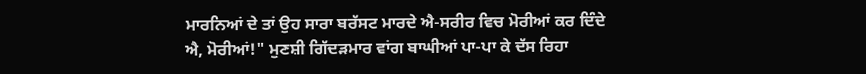ਮਾਰਨਿਆਂ ਦੇ ਤਾਂ ਉਹ ਸਾਰਾ ਬਰੱਸਟ ਮਾਰਦੇ ਐ-ਸਰੀਰ ਵਿਚ ਮੋਰੀਆਂ ਕਰ ਦਿੰਦੇ
ਐ, ਮੋਰੀਆਂ!" ਮੁਣਸ਼ੀ ਗਿੱਦੜਮਾਰ ਵਾਂਗ ਬਾਘੀਆਂ ਪਾ-ਪਾ ਕੇ ਦੱਸ ਰਿਹਾ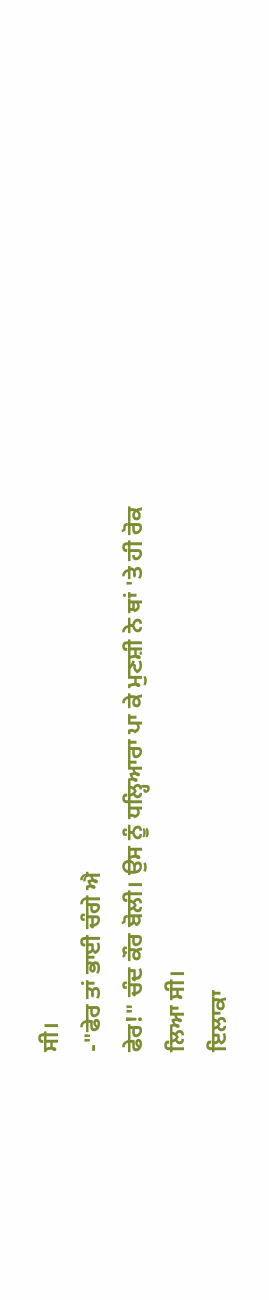ਸੀ।
-"ਫੇਰ ਤਾਂ ਭਾਈ ਚੰਗੇ ਐ
ਫੇਰ!" ਚੰਦ ਕੌਰ ਬੋਲੀ। ਉਸ ਨੂੰ ਧਲ੍ਹਿਆਰਾ ਪਾ ਕੇ ਮੁਣਸ਼ੀ ਨੇ ਥਾਂ 'ਤੇ ਹੀ ਰੋਕ
ਲਿਆ ਸੀ।
ਇਲਾਕਾ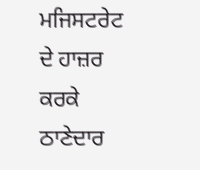ਮਜਿਸਟਰੇਟ ਦੇ ਹਾਜ਼ਰ
ਕਰਕੇ ਠਾਣੇਦਾਰ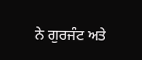ਨੇ ਗੁਰਜੰਟ ਅਤੇ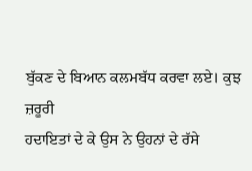ਬੁੱਕਣ ਦੇ ਬਿਆਨ ਕਲਮਬੱਧ ਕਰਵਾ ਲਏ। ਕੁਝ ਜ਼ਰੂਰੀ
ਹਦਾਇਤਾਂ ਦੇ ਕੇ ਉਸ ਨੇ ਉਹਨਾਂ ਦੇ ਰੱਸੇ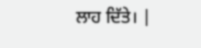ਲਾਹ ਦਿੱਤੇ। |